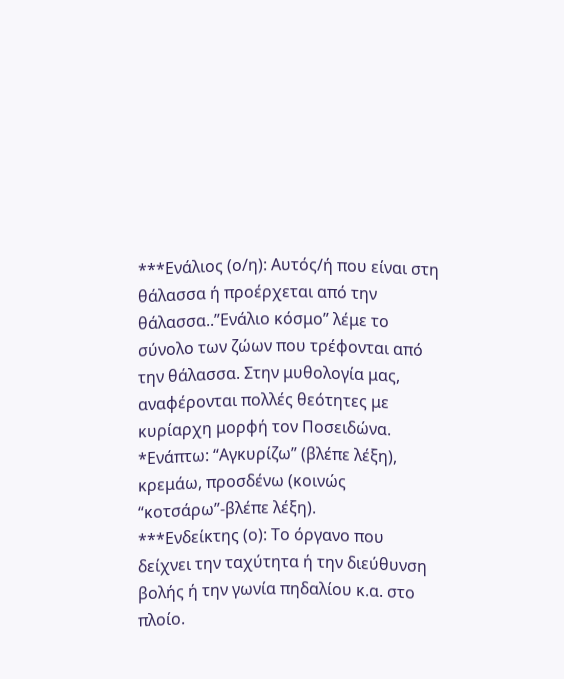***Ενάλιος (ο/η): Αυτός/ή που είναι στη θάλασσα ή προέρχεται από την θάλασσα..”Ενάλιο κόσμο” λέμε το σύνολο των ζώων που τρέφονται από την θάλασσα. Στην μυθολογία μας, αναφέρονται πολλές θεότητες με κυρίαρχη μορφή τον Ποσειδώνα.
*Ενάπτω: “Αγκυρίζω” (βλέπε λέξη), κρεμάω, προσδένω (κοινώς “κοτσάρω”-βλέπε λέξη).
***Ενδείκτης (ο): Το όργανο που δείχνει την ταχύτητα ή την διεύθυνση βολής ή την γωνία πηδαλίου κ.α. στο πλοίο.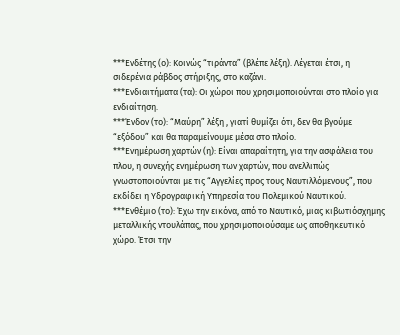***Ενδέτης (ο): Κοινώς “τιράντα” (βλέπε λέξη). Λέγεται έτσι, η σιδερένια ράβδος στήριξης, στο καζάνι.
***Ενδιαιτήματα (τα): Οι χώροι που χρησιμοποιούνται στο πλοίο για ενδιαίτηση.
***Ένδον (το): “Μαύρη” λέξη , γιατί θυμίζει ότι, δεν θα βγούμε “εξόδου” και θα παραμείνουμε μέσα στο πλοίο.
***Ενημέρωση χαρτών (η): Είναι απαραίτητη, για την ασφάλεια του πλου, η συνεχής ενημέρωση των χαρτών, που ανελλιπώς γνωστοποιούνται με τις “Αγγελίες προς τους Ναυτιλλόμενους”, που εκδίδει η Υδρογραφική Υπηρεσία του Πολεμικού Ναυτικού. ***Ενθέμιο (το): Έχω την εικόνα, από το Ναυτικό, μιας κιβωτιόσχημης μεταλλικής ντουλάπας, που χρησιμοποιούσαμε ως αποθηκευτικό χώρο. Έτσι την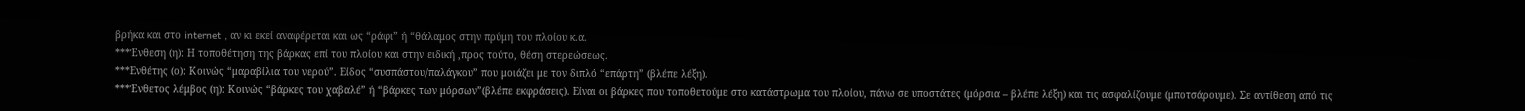βρήκα και στο internet , αν κι εκεί αναφέρεται και ως “ράφι” ή “θάλαμος στην πρύμη του πλοίου κ.α.
***Ένθεση (η): Η τοποθέτηση της βάρκας επί του πλοίου και στην ειδική ,προς τούτο, θέση στερεώσεως.
***Ενθέτης (ο): Κοινώς “μαραβίλια του νερού”. Είδος “συσπάστου/παλάγκου” που μοιάζει με τον διπλό “επάρτη” (βλέπε λέξη).
***Ένθετος λέμβος (η): Κοινώς “βάρκες του χαβαλέ” ή “βάρκες των μόρσων”(βλέπε εκφράσεις). Είναι οι βάρκες που τοποθετούμε στο κατάστρωμα του πλοίου, πάνω σε υποστάτες (μόρσια – βλέπε λέξη) και τις ασφαλίζουμε (μποτσάρουμε). Σε αντίθεση από τις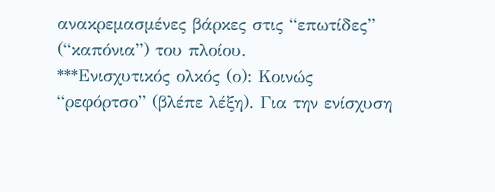ανακρεμασμένες βάρκες στις “επωτίδες” (“καπόνια”) του πλοίου.
***Ενισχυτικός ολκός (ο): Κοινώς “ρεφόρτσο” (βλέπε λέξη). Για την ενίσχυση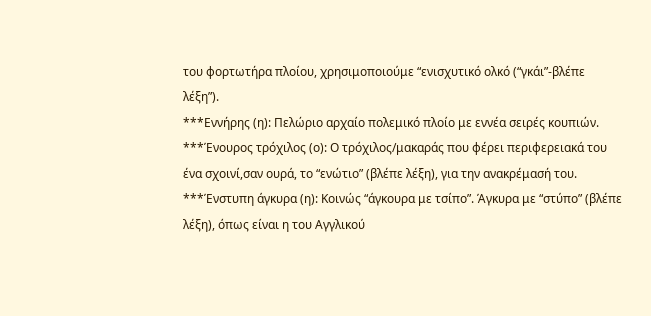του φορτωτήρα πλοίου, χρησιμοποιούμε “ενισχυτικό ολκό (“γκάι”-βλέπε λέξη”).
***Εννήρης (η): Πελώριο αρχαίο πολεμικό πλοίο με εννέα σειρές κουπιών.
***Ένουρος τρόχιλος (ο): Ο τρόχιλος/μακαράς που φέρει περιφερειακά του ένα σχοινί,σαν ουρά, το “ενώτιο” (βλέπε λέξη), για την ανακρέμασή του.
***Ένστυπη άγκυρα (η): Κοινώς “άγκουρα με τσίπο”. Άγκυρα με “στύπο” (βλέπε λέξη), όπως είναι η του Αγγλικού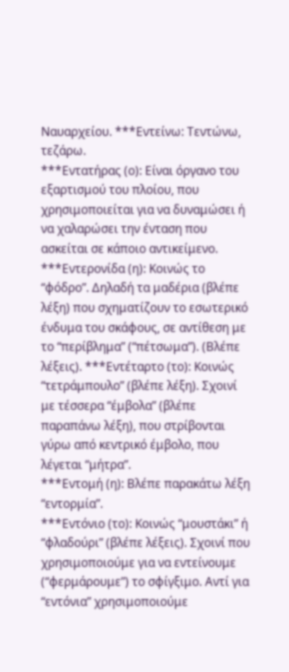Ναυαρχείου. ***Εντείνω: Τεντώνω, τεζάρω.
***Εντατήρας (ο): Είναι όργανο του εξαρτισμού του πλοίου, που χρησιμοποιείται για να δυναμώσει ή να χαλαρώσει την ένταση που ασκείται σε κάποιο αντικείμενο.
***Εντερονίδα (η): Κοινώς το “φόδρο”. Δηλαδή τα μαδέρια (βλέπε λέξη) που σχηματίζουν το εσωτερικό ένδυμα του σκάφους, σε αντίθεση με το “περίβλημα” (“πέτσωμα”). (Βλέπε λέξεις). ***Εντέταρτο (το): Κοινώς “τετράμπουλο” (βλέπε λέξη). Σχοινί με τέσσερα “έμβολα” (βλέπε παραπάνω λέξη), που στρίβονται γύρω από κεντρικό έμβολο, που λέγεται “μήτρα”.
***Εντομή (η): Βλέπε παρακάτω λέξη “εντορμία”.
***Εντόνιο (το): Κοινώς “μουστάκι” ή “φλαδούρι” (βλέπε λέξεις). Σχοινί που χρησιμοποιούμε για να εντείνουμε (“φερμάρουμε”) το σφίγξιμο. Αντί για “εντόνια” χρησιμοποιούμε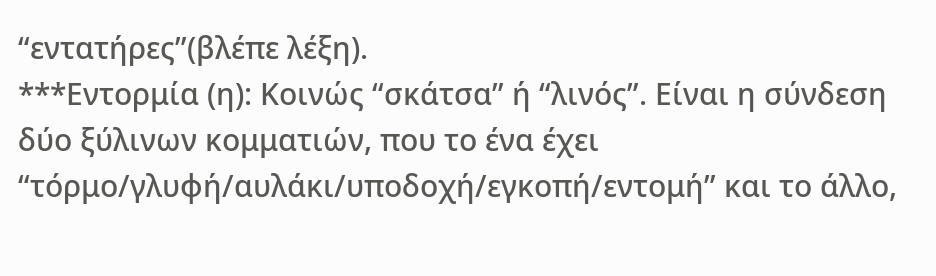“εντατήρες”(βλέπε λέξη).
***Εντορμία (η): Κοινώς “σκάτσα” ή “λινός”. Είναι η σύνδεση δύο ξύλινων κομματιών, που το ένα έχει “τόρμο/γλυφή/αυλάκι/υποδοχή/εγκοπή/εντομή” και το άλλο,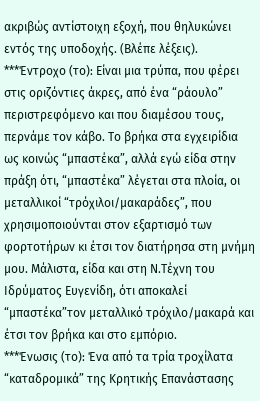ακριβώς αντίστοιχη εξοχή, που θηλυκώνει εντός της υποδοχής. (Βλέπε λέξεις).
***Έντροχο (το): Είναι μια τρύπα, που φέρει στις οριζόντιες άκρες, από ένα “ράουλο” περιστρεφόμενο και που διαμέσου τους, περνάμε τον κάβο. Το βρήκα στα εγχειρίδια ως κοινώς “μπαστέκα”, αλλά εγώ είδα στην πράξη ότι, “μπαστέκα” λέγεται στα πλοία, οι μεταλλικοί “τρόχιλοι/μακαράδες”, που χρησιμοποιούνται στον εξαρτισμό των φορτοτήρων κι έτσι τον διατήρησα στη μνήμη μου. Μάλιστα, είδα και στη Ν.Τέχνη του Ιδρύματος Ευγενίδη, ότι αποκαλεί “μπαστέκα”τον μεταλλικό τρόχιλο/μακαρά και έτσι τον βρήκα και στο εμπόριο.
***Ένωσις (το): Ένα από τα τρία τροχίλατα “καταδρομικά” της Κρητικής Επανάστασης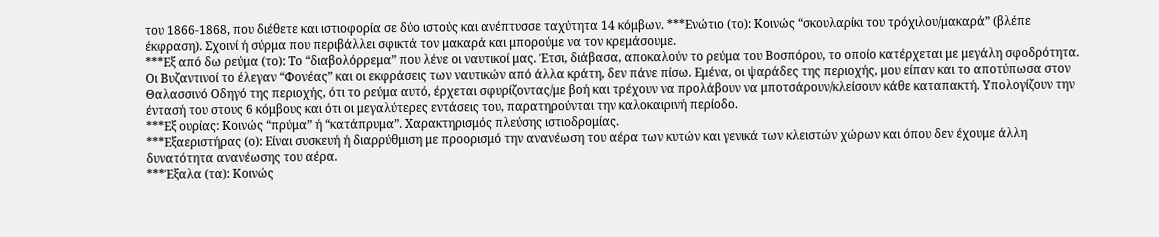του 1866-1868, που διέθετε και ιστιοφορία σε δύο ιστούς και ανέπτυσσε ταχύτητα 14 κόμβων. ***Ενώτιο (το): Κοινώς “σκουλαρίκι του τρόχιλου/μακαρά” (βλέπε έκφραση). Σχοινί ή σύρμα που περιβάλλει σφικτά τον μακαρά και μπορούμε να τον κρεμάσουμε.
***Εξ από δω ρεύμα (το): Το “διαβολόρρεμα” που λένε οι ναυτικοί μας. Έτσι, διάβασα, αποκαλούν το ρεύμα του Βοσπόρου, το οποίο κατέρχεται με μεγάλη σφοδρότητα. Οι Βυζαντινοί το έλεγαν “Φονέας” και οι εκφράσεις των ναυτικών από άλλα κράτη, δεν πάνε πίσω. Εμένα, οι ψαράδες της περιοχής, μου είπαν και το αποτύπωσα στον Θαλασσινό Οδηγό της περιοχής, ότι το ρεύμα αυτό, έρχεται σφυρίζοντας/με βοή και τρέχουν να προλάβουν να μποτσάρουν/κλείσουν κάθε καταπακτή. Υπολογίζουν την έντασή του στους 6 κόμβους και ότι οι μεγαλύτερες εντάσεις του, παρατηρούνται την καλοκαιρινή περίοδο.
***Εξ ουρίας: Κοινώς “πρύμα” ή “κατάπρυμα”. Χαρακτηρισμός πλεύσης ιστιοδρομίας.
***Εξαεριστήρας (ο): Είναι συσκευή ή διαρρύθμιση με προορισμό την ανανέωση του αέρα των κυτών και γενικά των κλειστών χώρων και όπου δεν έχουμε άλλη δυνατότητα ανανέωσης του αέρα.
***Έξαλα (τα): Κοινώς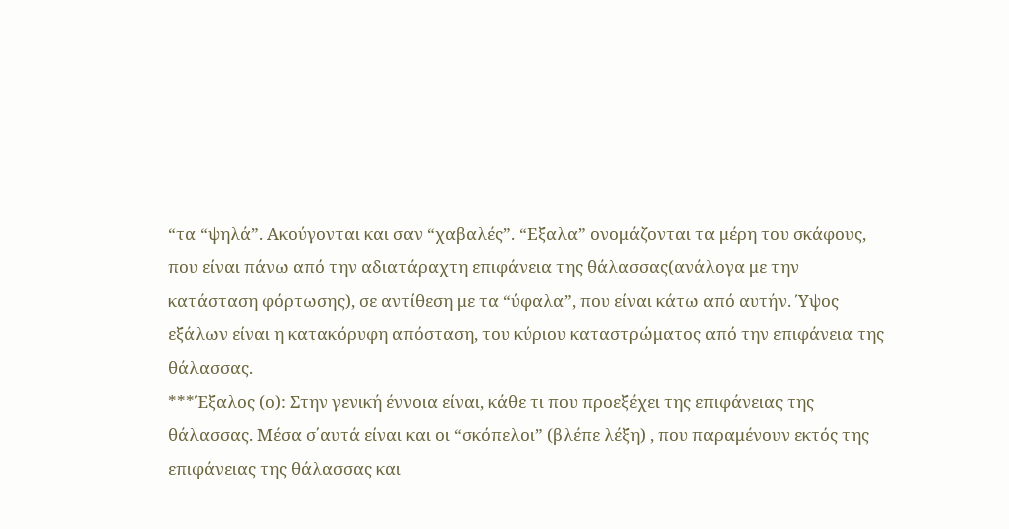“τα “ψηλά”. Ακούγονται και σαν “χαβαλές”. “Εξαλα” ονομάζονται τα μέρη του σκάφους, που είναι πάνω από την αδιατάραχτη επιφάνεια της θάλασσας(ανάλογα με την κατάσταση φόρτωσης), σε αντίθεση με τα “ύφαλα”, που είναι κάτω από αυτήν. Ύψος εξάλων είναι η κατακόρυφη απόσταση, του κύριου καταστρώματος από την επιφάνεια της θάλασσας.
***Έξαλος (ο): Στην γενική έννοια είναι, κάθε τι που προεξέχει της επιφάνειας της θάλασσας. Μέσα σ΄αυτά είναι και οι “σκόπελοι” (βλέπε λέξη) , που παραμένουν εκτός της επιφάνειας της θάλασσας και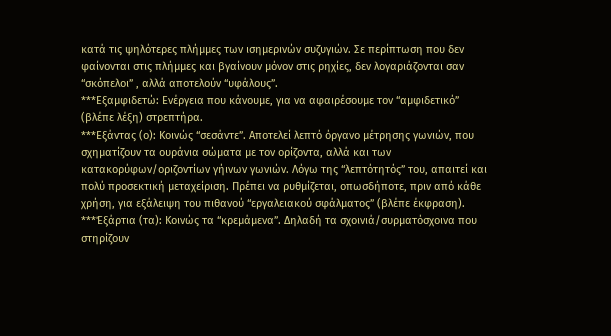κατά τις ψηλότερες πλήμμες των ισημερινών συζυγιών. Σε περίπτωση που δεν φαίνονται στις πλήμμες και βγαίνουν μόνον στις ρηχίες, δεν λογαριάζονται σαν “σκόπελοι” , αλλά αποτελούν “υφάλους”.
***Εξαμφιδετώ: Ενέργεια που κάνουμε, για να αφαιρέσουμε τον “αμφιδετικό” (βλέπε λέξη) στρεπτήρα.
***Εξάντας (ο): Κοινώς “σεσάντε”. Αποτελεί λεπτό όργανο μέτρησης γωνιών, που σχηματίζουν τα ουράνια σώματα με τον ορίζοντα, αλλά και των κατακορύφων/οριζοντίων γήινων γωνιών. Λόγω της “λεπτότητός” του, απαιτεί και πολύ προσεκτική μεταχείριση. Πρέπει να ρυθμίζεται, οπωσδήποτε, πριν από κάθε χρήση, για εξάλειψη του πιθανού “εργαλειακού σφάλματος” (βλέπε έκφραση).
***Έξάρτια (τα): Κοινώς τα “κρεμάμενα”. Δηλαδή τα σχοινιά/συρματόσχοινα που στηρίζουν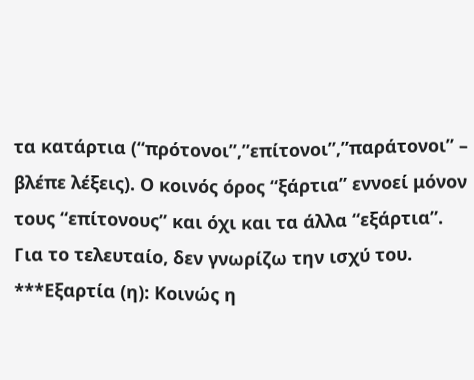τα κατάρτια (“πρότονοι”,”επίτονοι”,”παράτονοι” – βλέπε λέξεις). Ο κοινός όρος “ξάρτια” εννοεί μόνον τους “επίτονους” και όχι και τα άλλα “εξάρτια”. Για το τελευταίο, δεν γνωρίζω την ισχύ του.
***Εξαρτία (η): Κοινώς η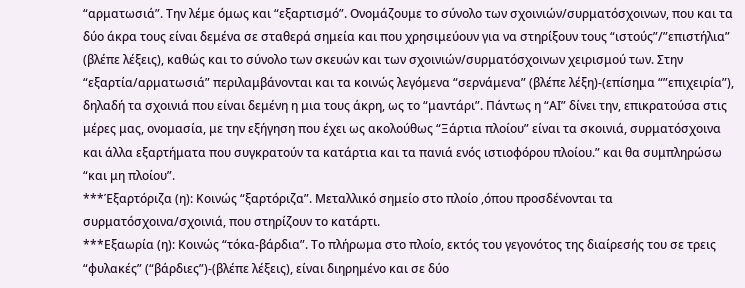“αρματωσιά”. Την λέμε όμως και “εξαρτισμό”. Ονομάζουμε το σύνολο των σχοινιών/συρματόσχοινων, που και τα δύο άκρα τους είναι δεμένα σε σταθερά σημεία και που χρησιμεύουν για να στηρίξουν τους “ιστούς”/”επιστήλια” (βλέπε λέξεις), καθώς και το σύνολο των σκευών και των σχοινιών/συρματόσχοινων χειρισμού των. Στην “εξαρτία/αρματωσιά” περιλαμβάνονται και τα κοινώς λεγόμενα “σερνάμενα” (βλέπε λέξη)-(επίσημα “”επιχειρία”), δηλαδή τα σχοινιά που είναι δεμένη η μια τους άκρη, ως το “μαντάρι”. Πάντως η “ΑΙ” δίνει την, επικρατούσα στις μέρες μας, ονομασία, με την εξήγηση που έχει ως ακολούθως “Ξάρτια πλοίου” είναι τα σκοινιά, συρματόσχοινα και άλλα εξαρτήματα που συγκρατούν τα κατάρτια και τα πανιά ενός ιστιοφόρου πλοίου.” και θα συμπληρώσω “και μη πλοίου”.
***Έξαρτόριζα (η): Κοινώς “ξαρτόριζα”. Μεταλλικό σημείο στο πλοίο ,όπου προσδένονται τα συρματόσχοινα/σχοινιά, που στηρίζουν το κατάρτι.
***Εξαωρία (η): Κοινώς “τόκα-βάρδια”. Το πλήρωμα στο πλοίο, εκτός του γεγονότος της διαίρεσής του σε τρεις “φυλακές” (“βάρδιες”)-(βλέπε λέξεις), είναι διηρημένο και σε δύο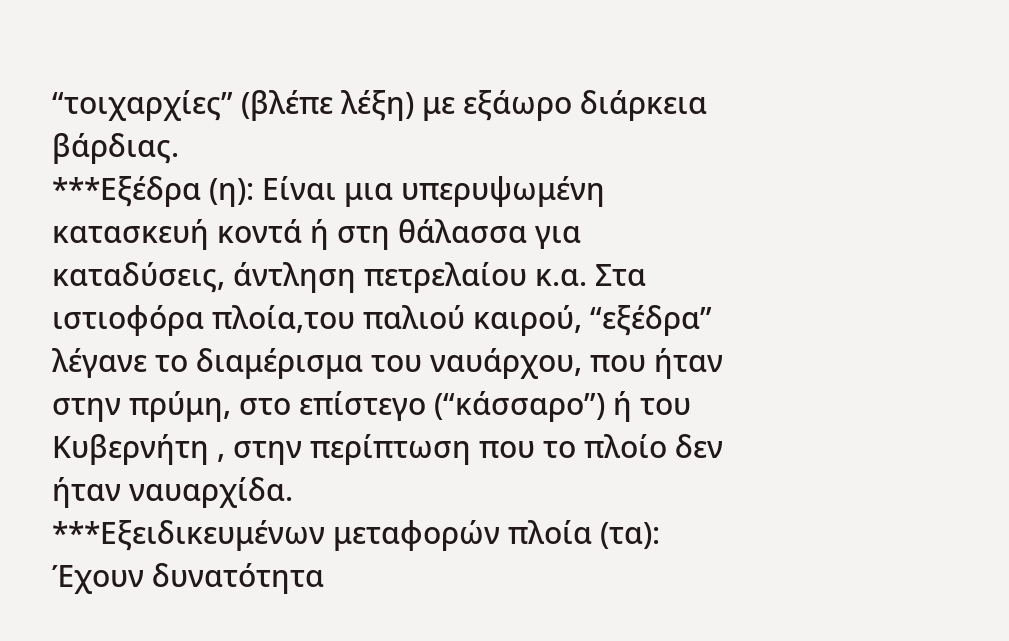“τοιχαρχίες” (βλέπε λέξη) με εξάωρο διάρκεια βάρδιας.
***Εξέδρα (η): Είναι μια υπερυψωμένη κατασκευή κοντά ή στη θάλασσα για καταδύσεις, άντληση πετρελαίου κ.α. Στα ιστιοφόρα πλοία,του παλιού καιρού, “εξέδρα” λέγανε το διαμέρισμα του ναυάρχου, που ήταν στην πρύμη, στο επίστεγο (“κάσσαρο”) ή του Κυβερνήτη , στην περίπτωση που το πλοίο δεν ήταν ναυαρχίδα.
***Εξειδικευμένων μεταφορών πλοία (τα): Έχουν δυνατότητα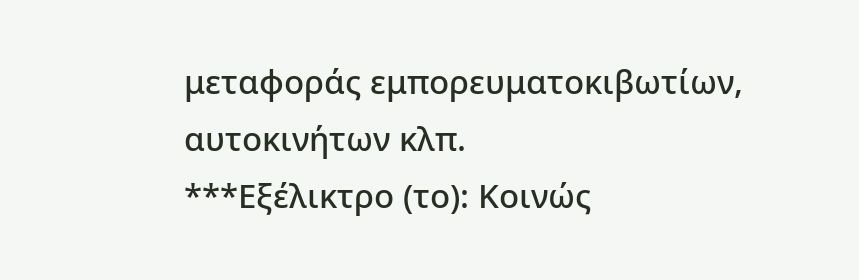μεταφοράς εμπορευματοκιβωτίων, αυτοκινήτων κλπ.
***Εξέλικτρο (το): Κοινώς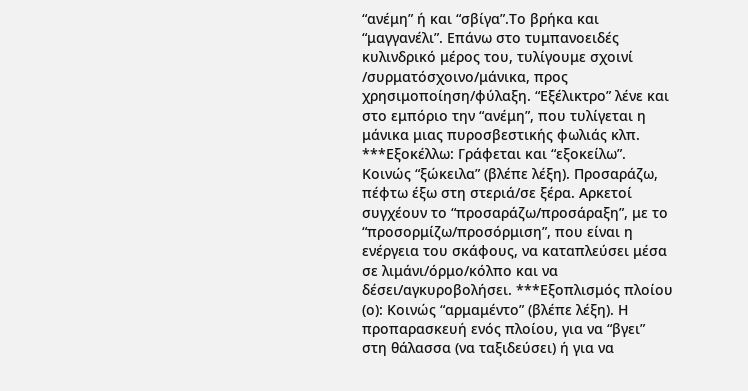“ανέμη” ή και “σβίγα”.Το βρήκα και “μαγγανέλι”. Επάνω στο τυμπανοειδές κυλινδρικό μέρος του, τυλίγουμε σχοινί /συρματόσχοινο/μάνικα, προς χρησιμοποίηση/φύλαξη. “Εξέλικτρο” λένε και στο εμπόριο την “ανέμη”, που τυλίγεται η μάνικα μιας πυροσβεστικής φωλιάς κλπ.
***Εξοκέλλω: Γράφεται και “εξοκείλω”. Κοινώς “ξώκειλα” (βλέπε λέξη). Προσαράζω, πέφτω έξω στη στεριά/σε ξέρα. Αρκετοί συγχέουν το “προσαράζω/προσάραξη”, με το “προσορμίζω/προσόρμιση”, που είναι η ενέργεια του σκάφους, να καταπλεύσει μέσα σε λιμάνι/όρμο/κόλπο και να δέσει/αγκυροβολήσει. ***Εξοπλισμός πλοίου (ο): Κοινώς “αρμαμέντο” (βλέπε λέξη). Η προπαρασκευή ενός πλοίου, για να “βγει” στη θάλασσα (να ταξιδεύσει) ή για να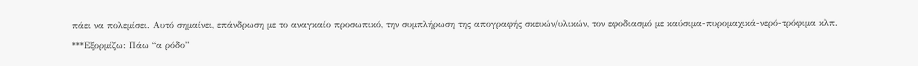πάει να πολεμίσει. Αυτό σημαίνει, επάνδρωση με το αναγκαίο προσωπικό, την συμπλήρωση της απογραφής σκευών/υλικών, τον εφοδιασμό με καύσιμα-πυρομαχικά-νερό-τρόφιμα κλπ.
***Εξορμίζω: Πάω “α ρόδο”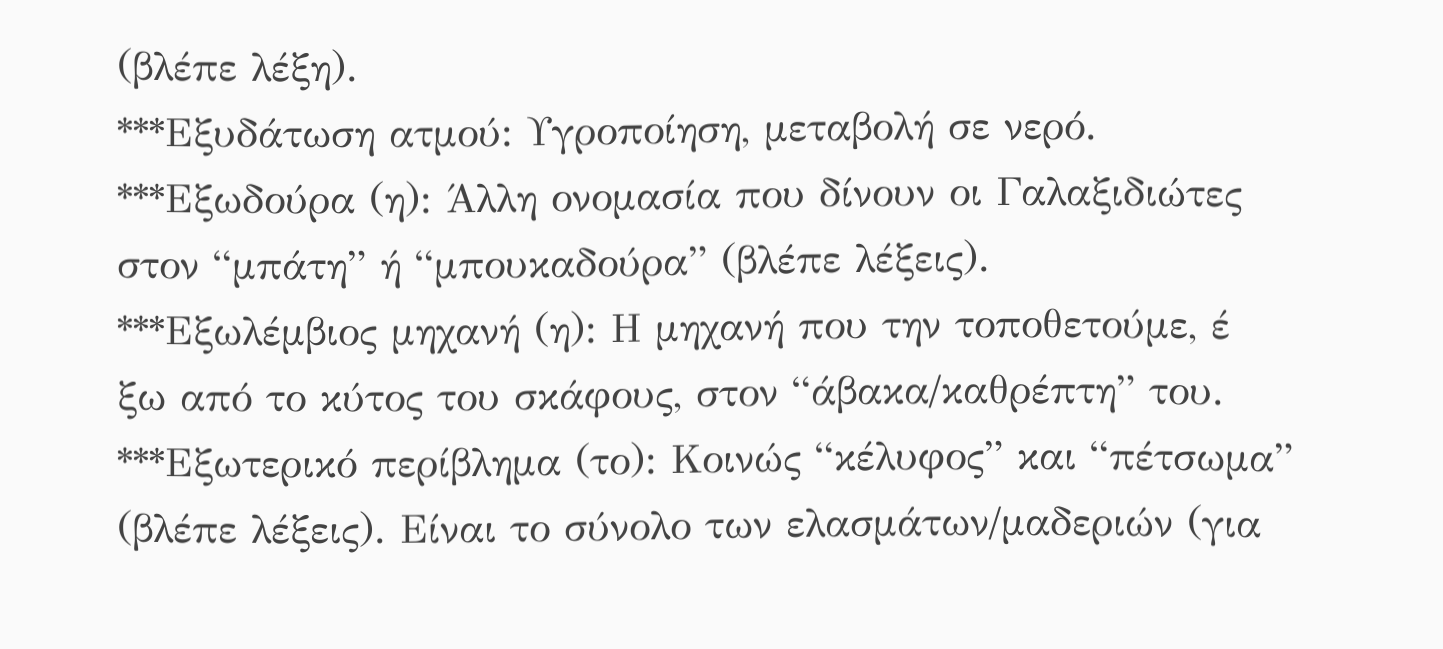(βλέπε λέξη).
***Εξυδάτωση ατμού: Υγροποίηση, μεταβολή σε νερό. ***Εξωδούρα (η): Άλλη ονομασία που δίνουν οι Γαλαξιδιώτες στον “μπάτη” ή “μπουκαδούρα” (βλέπε λέξεις).
***Εξωλέμβιος μηχανή (η): Η μηχανή που την τοποθετούμε, έ
ξω από το κύτος του σκάφους, στον “άβακα/καθρέπτη” του. ***Εξωτερικό περίβλημα (το): Κοινώς “κέλυφος” και “πέτσωμα” (βλέπε λέξεις). Είναι το σύνολο των ελασμάτων/μαδεριών (για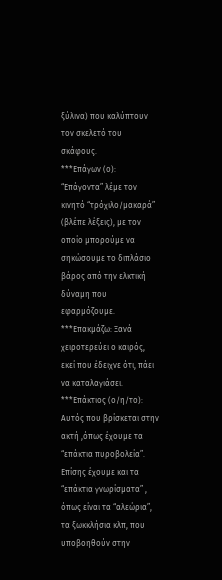ξύλινα) που καλύπτουν τον σκελετό του σκάφους.
***Επάγων (ο): “Επάγοντα” λέμε τον κινητό “τρόχιλο/μακαρά” (βλέπε λέξεις), με τον οποίο μπορούμε να σηκώσουμε το διπλάσιο βάρος από την ελκτική δύναμη που εφαρμόζουμε.
***Επακμάζω: Ξανά χειροτερεύει ο καιρός, εκεί που έδειχνε ότι, πάει να καταλαγιάσει.
***Επάκτιος (ο/η/το): Αυτός που βρίσκεται στην ακτή ,όπως έχουμε τα “επάκτια πυροβολεία”. Επίσης έχουμε και τα “επάκτια γνωρίσματα” , όπως είναι τα “αλεώρια”, τα ξωκκλήσια κλπ, που υποβοηθούν στην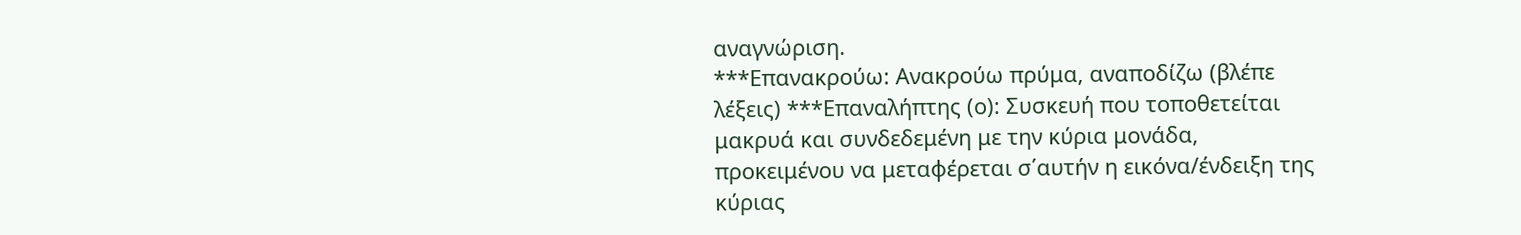αναγνώριση.
***Επανακρούω: Ανακρούω πρύμα, αναποδίζω (βλέπε λέξεις) ***Επαναλήπτης (ο): Συσκευή που τοποθετείται μακρυά και συνδεδεμένη με την κύρια μονάδα, προκειμένου να μεταφέρεται σ΄αυτήν η εικόνα/ένδειξη της κύριας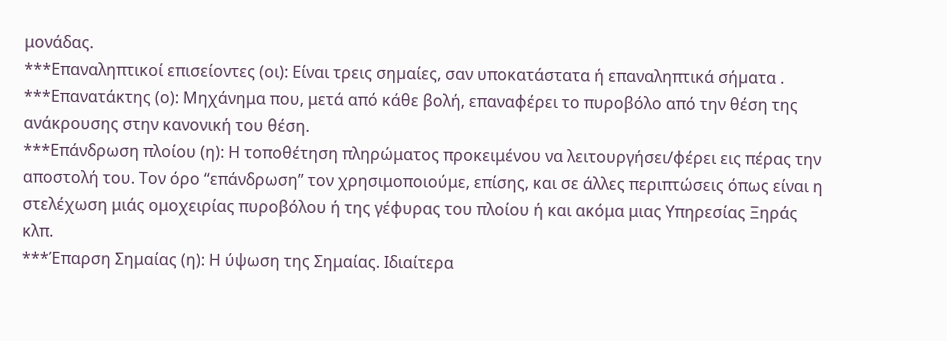μονάδας.
***Επαναληπτικοί επισείοντες (οι): Είναι τρεις σηµαίες, σαν υποκατάστατα ή επαναληπτικά σήµατα .
***Επανατάκτης (ο): Μηχάνημα που, μετά από κάθε βολή, επαναφέρει το πυροβόλο από την θέση της ανάκρουσης στην κανονική του θέση.
***Επάνδρωση πλοίου (η): Η τοποθέτηση πληρώματος προκειμένου να λειτουργήσει/φέρει εις πέρας την αποστολή του. Τον όρο “επάνδρωση” τον χρησιμοποιούμε, επίσης, και σε άλλες περιπτώσεις όπως είναι η στελέχωση μιάς ομοχειρίας πυροβόλου ή της γέφυρας του πλοίου ή και ακόμα μιας Υπηρεσίας Ξηράς κλπ.
***Έπαρση Σημαίας (η): Η ύψωση της Σημαίας. Ιδιαίτερα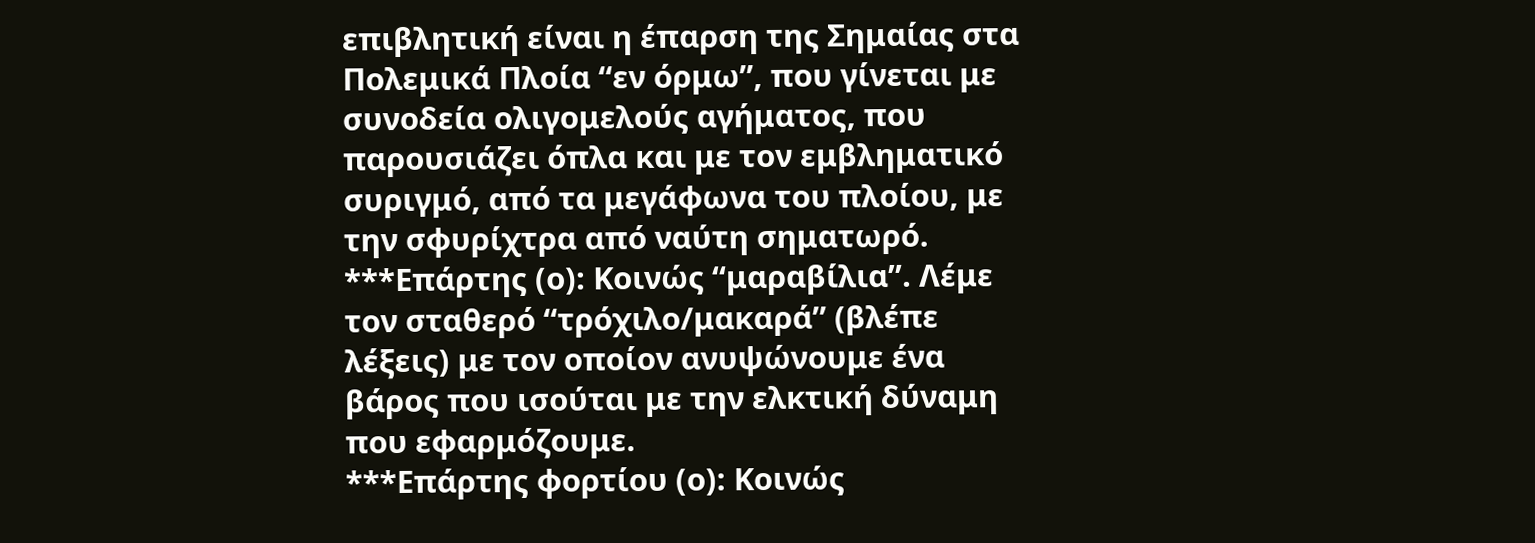επιβλητική είναι η έπαρση της Σημαίας στα Πολεμικά Πλοία “εν όρμω”, που γίνεται με συνοδεία ολιγομελούς αγήματος, που παρουσιάζει όπλα και με τον εμβληματικό συριγμό, από τα μεγάφωνα του πλοίου, με την σφυρίχτρα από ναύτη σηματωρό. ***Επάρτης (ο): Κοινώς “μαραβίλια”. Λέμε τον σταθερό “τρόχιλο/μακαρά” (βλέπε λέξεις) με τον οποίον ανυψώνουμε ένα βάρος που ισούται με την ελκτική δύναμη που εφαρμόζουμε.
***Επάρτης φορτίου (ο): Κοινώς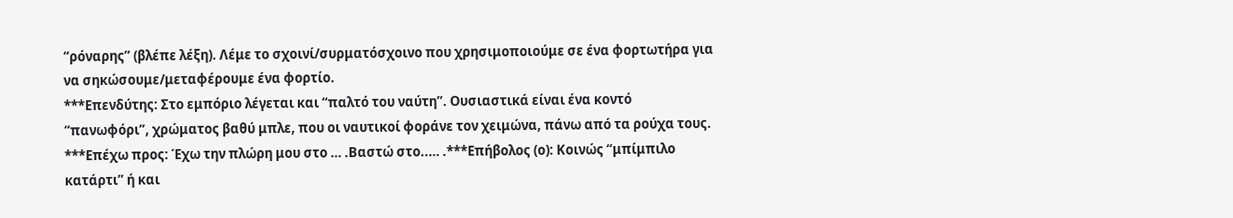“ρόναρης” (βλέπε λέξη). Λέμε το σχοινί/συρματόσχοινο που χρησιμοποιούμε σε ένα φορτωτήρα για να σηκώσουμε/μεταφέρουμε ένα φορτίο.
***Επενδύτης: Στο εμπόριο λέγεται και “παλτό του ναύτη”. Ουσιαστικά είναι ένα κοντό “πανωφόρι”, χρώματος βαθύ μπλε, που οι ναυτικοί φοράνε τον χειμώνα, πάνω από τα ρούχα τους.
***Επέχω προς: Έχω την πλώρη μου στο … .Βαστώ στο..… .***Επήβολος (ο): Κοινώς “μπίμπιλο κατάρτι” ή και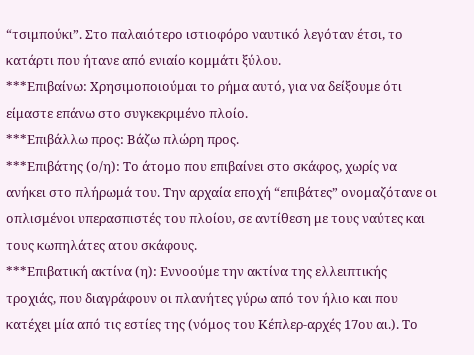“τσιμπούκι”. Στο παλαιότερο ιστιοφόρο ναυτικό λεγόταν έτσι, το κατάρτι που ήτανε από ενιαίο κομμάτι ξύλου.
***Επιβαίνω: Χρησιμοποιούμαι το ρήμα αυτό, για να δείξουμε ότι είμαστε επάνω στο συγκεκριμένο πλοίο.
***Επιβάλλω προς: Βάζω πλώρη προς.
***Επιβάτης (ο/η): Το άτομο που επιβαίνει στο σκάφος, χωρίς να ανήκει στο πλήρωμά του. Την αρχαία εποχή “επιβάτες” ονομαζότανε οι οπλισμένοι υπερασπιστές του πλοίου, σε αντίθεση με τους ναύτες και τους κωπηλάτες ατου σκάφους.
***Επιβατική ακτίνα (η): Εννοούμε την ακτίνα της ελλειπτικής τροχιάς, που διαγράφουν οι πλανήτες γύρω από τον ήλιο και που κατέχει μία από τις εστίες της (νόμος του Κέπλερ-αρχές 17ου αι.). Το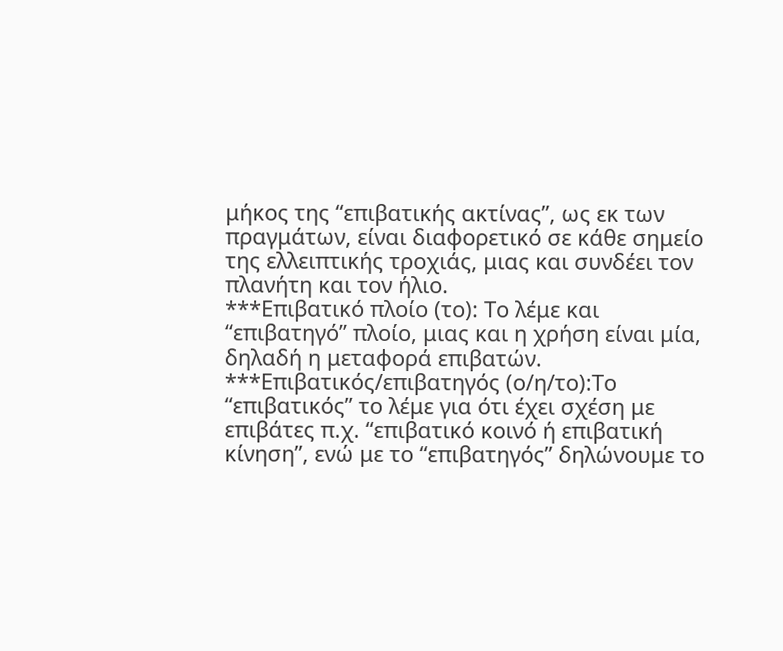μήκος της “επιβατικής ακτίνας”, ως εκ των πραγμάτων, είναι διαφορετικό σε κάθε σημείο της ελλειπτικής τροχιάς, μιας και συνδέει τον πλανήτη και τον ήλιο.
***Επιβατικό πλοίο (το): Το λέμε και “επιβατηγό” πλοίο, μιας και η χρήση είναι μία, δηλαδή η μεταφορά επιβατών.
***Επιβατικός/επιβατηγός (ο/η/το):Το “επιβατικός” το λέμε για ότι έχει σχέση με επιβάτες π.χ. “επιβατικό κοινό ή επιβατική κίνηση”, ενώ με το “επιβατηγός” δηλώνουμε το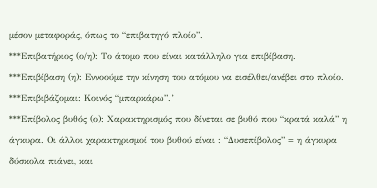μέσον μεταφοράς, όπως το “επιβατηγό πλοίο”.
***Επιβατήριος (ο/η): Το άτομο που είναι κατάλληλο για επιβίβαση.
***Επιβίβαση (η): Εννοούμε την κίνηση του ατόμου να εισέλθει/ανέβει στο πλοίο.
***Επιβιβάζομαι: Κοινός “μπαρκάρω”.’
***Επίβολος βυθός (ο): Χαρακτηρισμός που δίνεται σε βυθό που “κρατά καλά” η άγκυρα. Οι άλλοι χαρακτηρισμοί του βυθού είναι : “Δυσεπίβολος” = η άγκυρα δύσκολα πιάνει, και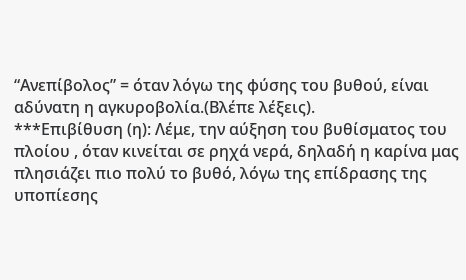“Ανεπίβολος” = όταν λόγω της φύσης του βυθού, είναι αδύνατη η αγκυροβολία.(Βλέπε λέξεις).
***Επιβίθυση (η): Λέμε, την αύξηση του βυθίσματος του πλοίου , όταν κινείται σε ρηχά νερά, δηλαδή η καρίνα μας πλησιάζει πιο πολύ το βυθό, λόγω της επίδρασης της υποπίεσης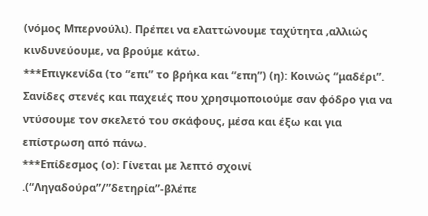(νόμος Μπερνούλι). Πρέπει να ελαττώνουμε ταχύτητα ,αλλιώς κινδυνεύουμε, να βρούμε κάτω.
***Επιγκενίδα (το “επι” το βρήκα και “επη”) (η): Κοινώς “μαδέρι”. Σανίδες στενές και παχειές που χρησιμοποιούμε σαν φόδρο για να ντύσουμε τον σκελετό του σκάφους, μέσα και έξω και για επίστρωση από πάνω.
***Επίδεσμος (ο): Γίνεται με λεπτό σχοινί .(“Ληγαδούρα”/”δετηρία”-βλέπε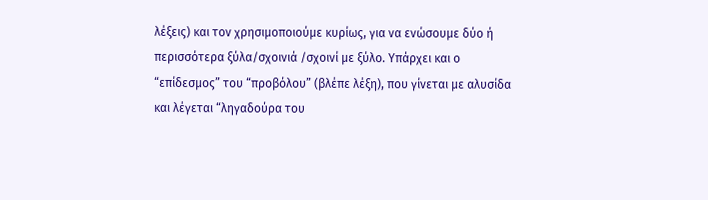λέξεις) και τον χρησιμοποιούμε κυρίως, για να ενώσουμε δύο ή περισσότερα ξύλα/σχοινιά /σχοινί με ξύλο. Υπάρχει και ο “επίδεσμος” του “προβόλου” (βλέπε λέξη), που γίνεται με αλυσίδα και λέγεται “ληγαδούρα του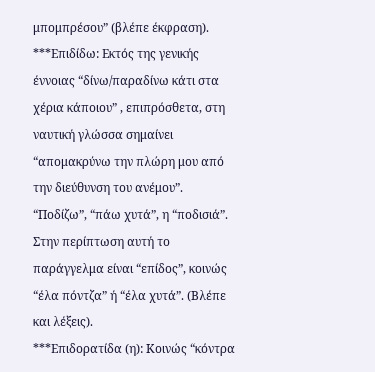μπομπρέσου” (βλέπε έκφραση).
***Επιδίδω: Εκτός της γενικής έννοιας “δίνω/παραδίνω κάτι στα χέρια κάποιου” , επιπρόσθετα, στη ναυτική γλώσσα σημαίνει “απομακρύνω την πλώρη μου από την διεύθυνση του ανέμου”. “Ποδίζω”, “πάω χυτά”, η “ποδισιά”. Στην περίπτωση αυτή το παράγγελμα είναι “επίδος”, κοινώς “έλα πόντζα” ή “έλα χυτά”. (Βλέπε και λέξεις).
***Επιδορατίδα (η): Κοινώς “κόντρα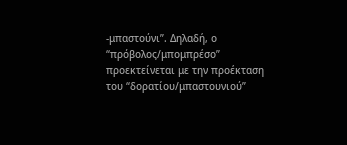-μπαστούνι”. Δηλαδή, ο “πρόβολος/μπομπρέσο” προεκτείνεται με την προέκταση του “δορατίου/μπαστουνιού”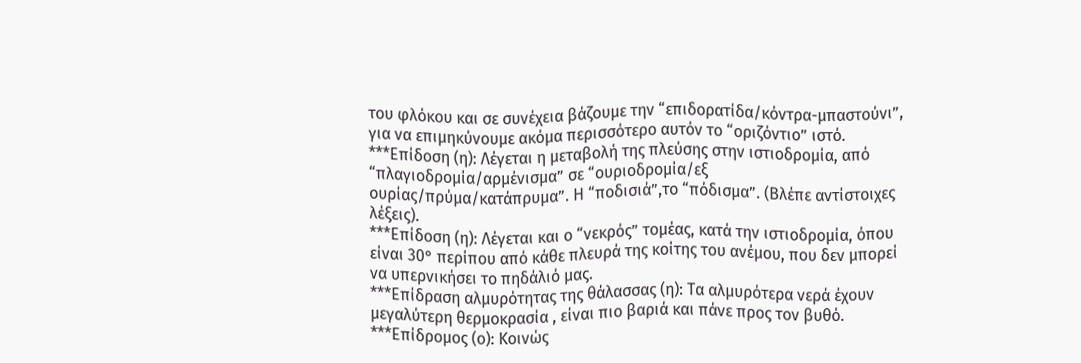του φλόκου και σε συνέχεια βάζουμε την “επιδορατίδα/κόντρα-μπαστούνι”, για να επιμηκύνουμε ακόμα περισσότερο αυτόν το “οριζόντιο” ιστό.
***Επίδοση (η): Λέγεται η μεταβολή της πλεύσης στην ιστιοδρομία, από “πλαγιοδρομία/αρμένισμα” σε “ουριοδρομία/εξ ουρίας/πρύμα/κατάπρυμα”. Η “ποδισιά”,το “πόδισμα”. (Βλέπε αντίστοιχες λέξεις).
***Επίδοση (η): Λέγεται και ο “νεκρός” τομέας, κατά την ιστιοδρομία, όπου είναι 30° περίπου από κάθε πλευρά της κοίτης του ανέμου, που δεν μπορεί να υπερνικήσει το πηδάλιό μας.
***Επίδραση αλμυρότητας της θάλασσας (η): Τα αλμυρότερα νερά έχουν μεγαλύτερη θερμοκρασία , είναι πιο βαριά και πάνε προς τον βυθό.
***Επίδρομος (ο): Κοινώς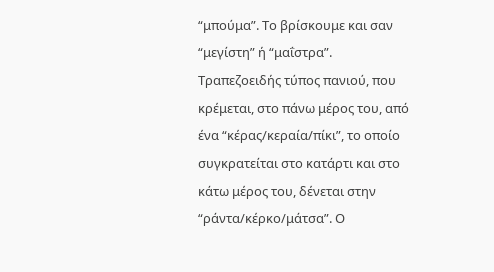“μπούμα”. Το βρίσκουμε και σαν “μεγίστη” ή “μαΐστρα”. Τραπεζοειδής τύπος πανιού, που κρέμεται, στο πάνω μέρος του, από ένα “κέρας/κεραία/πίκι”, το οποίο συγκρατείται στο κατάρτι και στο κάτω μέρος του, δένεται στην “ράντα/κέρκο/μάτσα”. Ο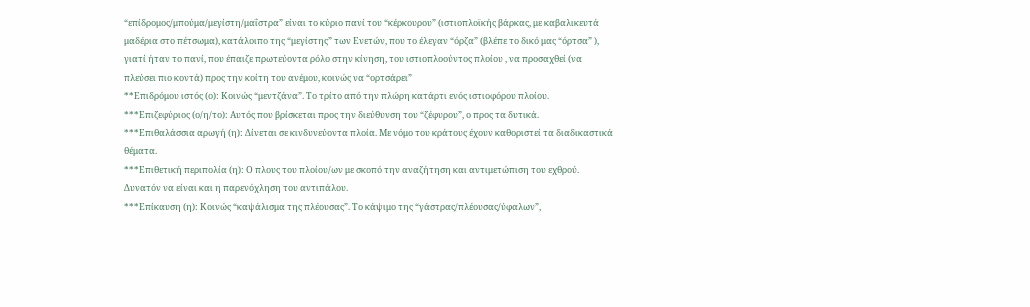“επίδρομος/μπούμα/μεγίστη/μαΐστρα” είναι το κύριο πανί του “κέρκουρου” (ιστιοπλοϊκής βάρκας, με καβαλικευτά μαδέρια στο πέτσωμα), κατάλοιπο της “μεγίστης” των Ενετών, που το έλεγαν “όρζα” (βλέπε το δικό μας “όρτσα” ), γιατί ήταν το πανί, που έπαιζε πρωτεύοντα ρόλο στην κίνηση, του ιστιοπλοούντος πλοίου , να προσαχθεί (να πλεύσει πιο κοντά) προς την κοίτη του ανέμου, κοινώς να “ορτσάρει”
**Επιδρόμου ιστός (ο): Κοινώς “μεντζάνα”. Το τρίτο από την πλώρη κατάρτι ενός ιστιοφόρου πλοίου.
***Επιζεφύριος (ο/η/το): Αυτός που βρίσκεται προς την διεύθυνση του “ζέφυρου”, ο προς τα δυτικά.
***Επιθαλάσσια αρωγή (η): Δίνεται σε κινδυνεύοντα πλοία. Με νόμο του κράτους έχουν καθοριστεί τα διαδικαστικά θέματα.
***Επιθετική περιπολία (η): Ο πλους του πλοίου/ων με σκοπό την αναζήτηση και αντιμετώπιση του εχθρού. Δυνατόν να είναι και η παρενόχληση του αντιπάλου.
***Επίκαυση (η): Κοινώς “καψάλισμα της πλέουσας”. Το κάψιμο της “γάστρας/πλέουσας/ύφαλων”,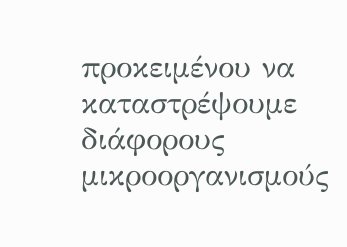προκειμένου να καταστρέψουμε διάφορους μικροοργανισμούς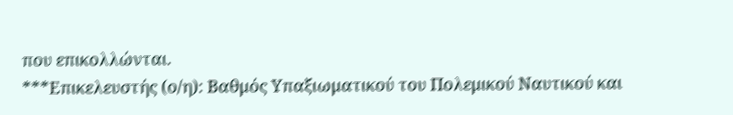που επικολλώνται.
***Επικελευστής (ο/η): Βαθμός Υπαξιωματικού του Πολεμικού Ναυτικού και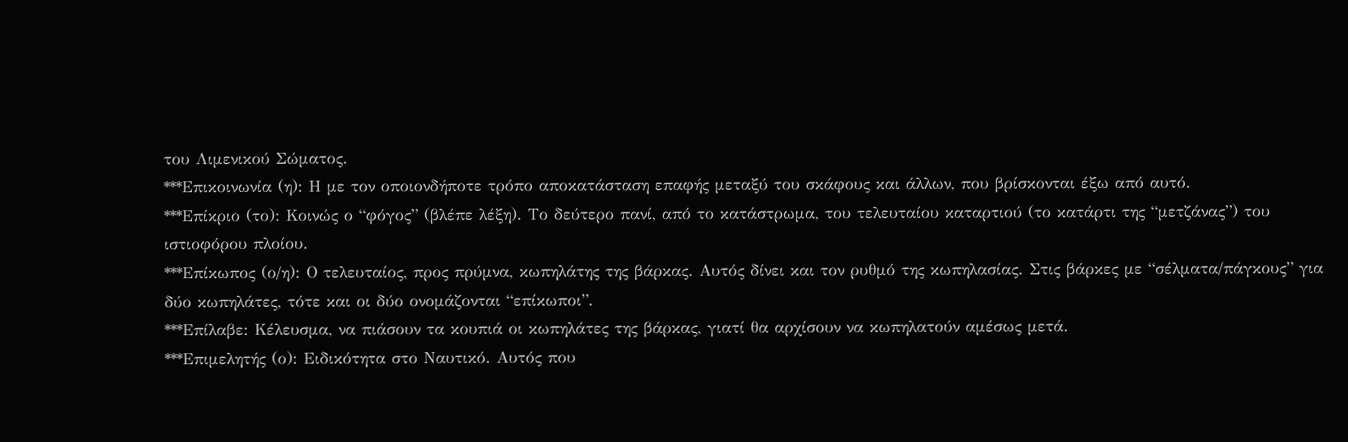του Λιμενικού Σώματος.
***Επικοινωνία (η): Η με τον οποιονδήποτε τρόπο αποκατάσταση επαφής μεταξύ του σκάφους και άλλων, που βρίσκονται έξω από αυτό.
***Επίκριο (το): Κοινώς ο “φόγος” (βλέπε λέξη). Το δεύτερο πανί, από το κατάστρωμα, του τελευταίου καταρτιού (το κατάρτι της “μετζάνας”) του ιστιοφόρου πλοίου.
***Επίκωπος (ο/η): Ο τελευταίος, προς πρύμνα, κωπηλάτης της βάρκας. Αυτός δίνει και τον ρυθμό της κωπηλασίας. Στις βάρκες με “σέλματα/πάγκους” για δύο κωπηλάτες, τότε και οι δύο ονομάζονται “επίκωποι”.
***Επίλαβε: Κέλευσμα, να πιάσουν τα κουπιά οι κωπηλάτες της βάρκας, γιατί θα αρχίσουν να κωπηλατούν αμέσως μετά.
***Επιμελητής (ο): Ειδικότητα στο Ναυτικό. Αυτός που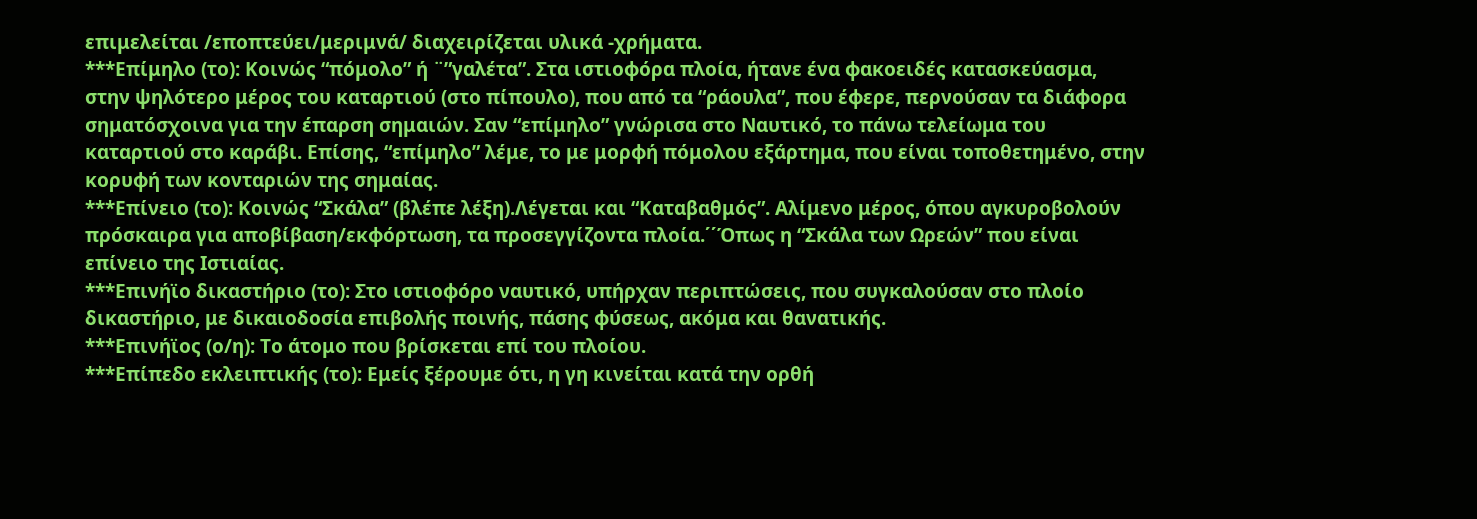επιμελείται /εποπτεύει/μεριμνά/ διαχειρίζεται υλικά -χρήματα.
***Επίμηλο (το): Κοινώς “πόμολο” ή ¨”γαλέτα”. Στα ιστιοφόρα πλοία, ήτανε ένα φακοειδές κατασκεύασμα, στην ψηλότερο μέρος του καταρτιού (στο πίπουλο), που από τα “ράουλα”, που έφερε, περνούσαν τα διάφορα σηματόσχοινα για την έπαρση σημαιών. Σαν “επίμηλο” γνώρισα στο Ναυτικό, το πάνω τελείωμα του καταρτιού στο καράβι. Επίσης, “επίμηλο” λέμε, το με μορφή πόμολου εξάρτημα, που είναι τοποθετημένο, στην κορυφή των κονταριών της σημαίας.
***Επίνειο (το): Κοινώς “Σκάλα” (βλέπε λέξη).Λέγεται και “Καταβαθμός”. Αλίμενο μέρος, όπου αγκυροβολούν πρόσκαιρα για αποβίβαση/εκφόρτωση, τα προσεγγίζοντα πλοία.΄΄Όπως η “Σκάλα των Ωρεών” που είναι επίνειο της Ιστιαίας.
***Επινήϊο δικαστήριο (το): Στο ιστιοφόρο ναυτικό, υπήρχαν περιπτώσεις, που συγκαλούσαν στο πλοίο δικαστήριο, με δικαιοδοσία επιβολής ποινής, πάσης φύσεως, ακόμα και θανατικής.
***Επινήϊος (ο/η): Το άτομο που βρίσκεται επί του πλοίου.
***Επίπεδο εκλειπτικής (το): Εμείς ξέρουμε ότι, η γη κινείται κατά την ορθή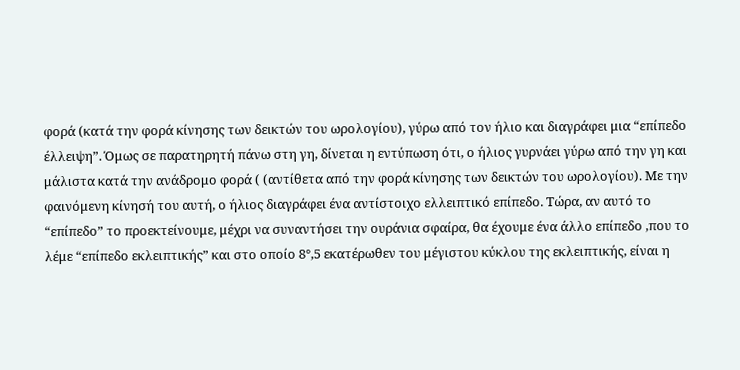φορά (κατά την φορά κίνησης των δεικτών του ωρολογίου), γύρω από τον ήλιο και διαγράφει μια “επίπεδο έλλειψη”. Όμως σε παρατηρητή πάνω στη γη, δίνεται η εντύπωση ότι, ο ήλιος γυρνάει γύρω από την γη και μάλιστα κατά την ανάδρομο φορά ( (αντίθετα από την φορά κίνησης των δεικτών του ωρολογίου). Με την φαινόμενη κίνησή του αυτή, ο ήλιος διαγράφει ένα αντίστοιχο ελλειπτικό επίπεδο. Τώρα, αν αυτό το “επίπεδο” το προεκτείνουμε, μέχρι να συναντήσει την ουράνια σφαίρα, θα έχουμε ένα άλλο επίπεδο ,που το λέμε “επίπεδο εκλειπτικής” και στο οποίο 8°,5 εκατέρωθεν του μέγιστου κύκλου της εκλειπτικής, είναι η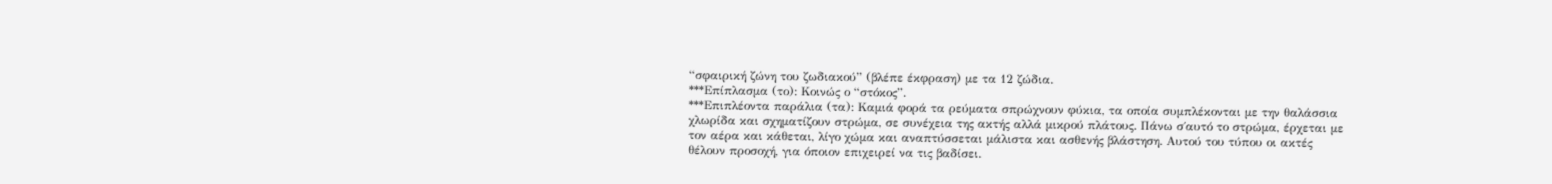“σφαιρική ζώνη του ζωδιακού” (βλέπε έκφραση) με τα 12 ζώδια.
***Επίπλασμα (το): Κοινώς ο “στόκος”.
***Επιπλέοντα παράλια (τα): Καμιά φορά τα ρεύματα σπρώχνουν φύκια, τα οποία συμπλέκονται με την θαλάσσια χλωρίδα και σχηματίζουν στρώμα, σε συνέχεια της ακτής αλλά μικρού πλάτους. Πάνω σ΄αυτό το στρώμα, έρχεται με τον αέρα και κάθεται, λίγο χώμα και αναπτύσσεται μάλιστα και ασθενής βλάστηση. Αυτού του τύπου οι ακτές θέλουν προσοχή, για όποιον επιχειρεί να τις βαδίσει.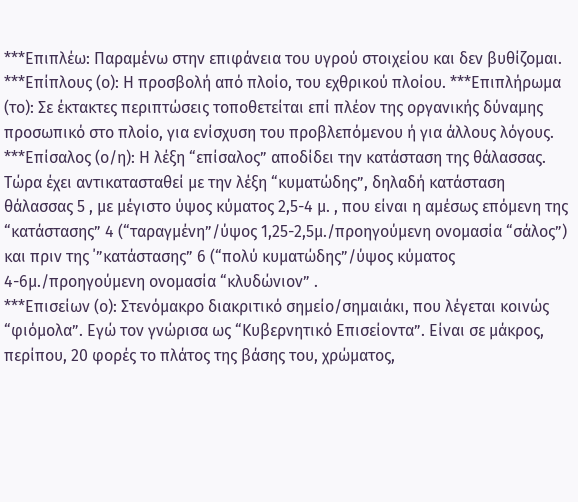***Επιπλέω: Παραμένω στην επιφάνεια του υγρού στοιχείου και δεν βυθίζομαι.
***Επίπλους (ο): Η προσβολή από πλοίο, του εχθρικού πλοίου. ***Επιπλήρωμα (το): Σε έκτακτες περιπτώσεις τοποθετείται επί πλέον της οργανικής δύναμης προσωπικό στο πλοίο, για ενίσχυση του προβλεπόμενου ή για άλλους λόγους.
***Επίσαλος (ο/η): Η λέξη “επίσαλος” αποδίδει την κατάσταση της θάλασσας. Τώρα έχει αντικατασταθεί με την λέξη “κυματώδης”, δηλαδή κατάσταση θάλασσας 5 , με μέγιστο ύψος κύματος 2,5-4 μ. , που είναι η αμέσως επόμενη της “κατάστασης” 4 (“ταραγμένη”/ύψος 1,25-2,5μ./προηγούμενη ονομασία “σάλος”) και πριν της ΄”κατάστασης” 6 (“πολύ κυματώδης”/ύψος κύματος 4-6μ./προηγούμενη ονομασία “κλυδώνιον” .
***Επισείων (ο): Στενόμακρο διακριτικό σημείο/σημαιάκι, που λέγεται κοινώς “φιόμολα”. Εγώ τον γνώρισα ως “Κυβερνητικό Επισείοντα”. Είναι σε μάκρος, περίπου, 20 φορές το πλάτος της βάσης του, χρώματος,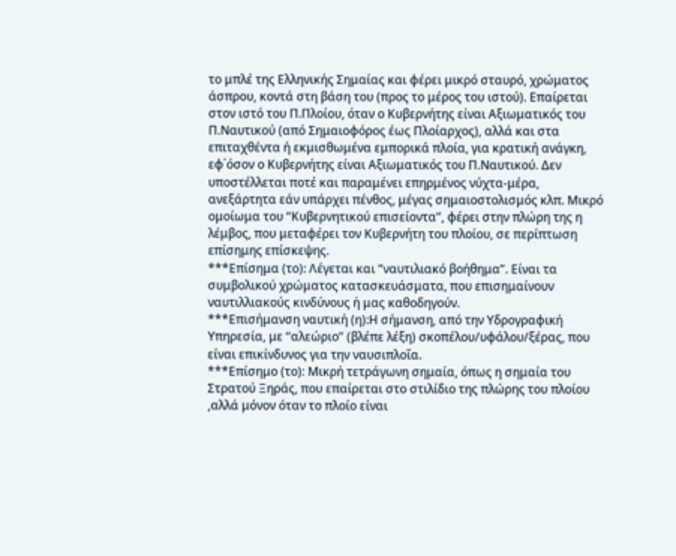το μπλέ της Ελληνικής Σημαίας και φέρει μικρό σταυρό, χρώματος άσπρου, κοντά στη βάση του (προς το μέρος του ιστού). Επαίρεται στον ιστό του Π.Πλοίου, όταν ο Κυβερνήτης είναι Αξιωματικός του Π.Ναυτικού (από Σημαιοφόρος έως Πλοίαρχος), αλλά και στα επιταχθέντα ή εκμισθωμένα εμπορικά πλοία, για κρατική ανάγκη, εφ΄όσον ο Κυβερνήτης είναι Αξιωματικός του Π.Ναυτικού. Δεν υποστέλλεται ποτέ και παραμένει επηρμένος νύχτα-μέρα, ανεξάρτητα εάν υπάρχει πένθος, μέγας σημαιοστολισμός κλπ. Μικρό ομοίωμα του “Κυβερνητικού επισείοντα”, φέρει στην πλώρη της η λέμβος, που μεταφέρει τον Κυβερνήτη του πλοίου, σε περίπτωση επίσημης επίσκεψης.
***Επίσημα (το): Λέγεται και “ναυτιλιακό βοήθημα”. Είναι τα συμβολικού χρώματος κατασκευάσματα, που επισημαίνουν ναυτιλλιακούς κινδύνους ή μας καθοδηγούν.
***Επισήμανση ναυτική (η):Η σήμανση, από την Υδρογραφική Υπηρεσία, με “αλεώριο” (βλέπε λέξη) σκοπέλου/υφάλου/ξέρας, που είναι επικίνδυνος για την ναυσιπλοΐα.
***Επίσημο (το): Μικρή τετράγωνη σημαία, όπως η σημαία του Στρατού Ξηράς, που επαίρεται στο στιλίδιο της πλώρης του πλοίου ,αλλά μόνον όταν το πλοίο είναι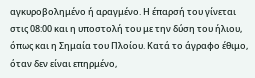αγκυροβολημένο ή αραγμένο. Η έπαρσή του γίνεται στις 08:00 και η υποστολή του με την δύση του ήλιου, όπως και η Σημαία του Πλοίου. Κατά το άγραφο έθιμο, όταν δεν είναι επηρμένο,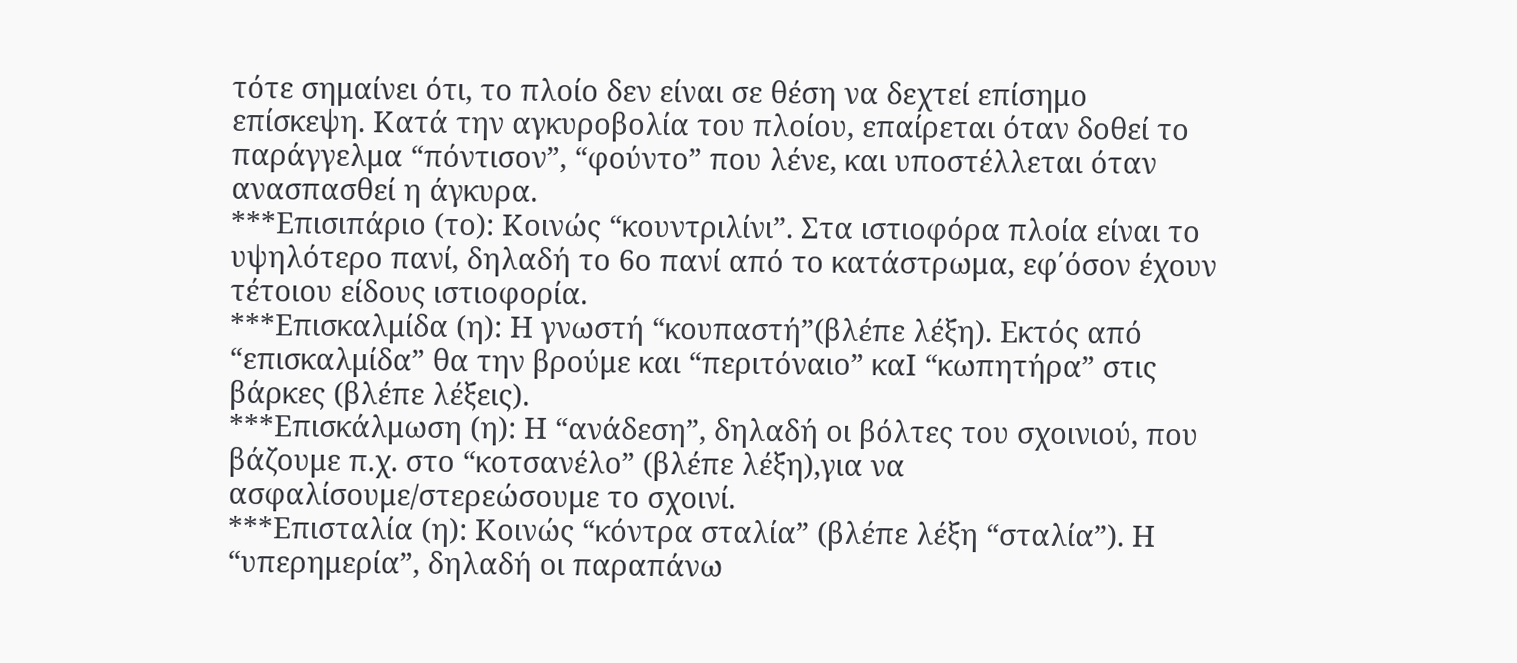τότε σημαίνει ότι, το πλοίο δεν είναι σε θέση να δεχτεί επίσημο επίσκεψη. Κατά την αγκυροβολία του πλοίου, επαίρεται όταν δοθεί το παράγγελμα “πόντισον”, “φούντο” που λένε, και υποστέλλεται όταν ανασπασθεί η άγκυρα.
***Επισιπάριο (το): Κοινώς “κουντριλίνι”. Στα ιστιοφόρα πλοία είναι το υψηλότερο πανί, δηλαδή το 6ο πανί από το κατάστρωμα, εφ΄όσον έχουν τέτοιου είδους ιστιοφορία.
***Επισκαλμίδα (η): Η γνωστή “κουπαστή”(βλέπε λέξη). Εκτός από “επισκαλμίδα” θα την βρούμε και “περιτόναιο” καΙ “κωπητήρα” στις βάρκες (βλέπε λέξεις).
***Επισκάλμωση (η): Η “ανάδεση”, δηλαδή οι βόλτες του σχοινιού, που βάζουμε π.χ. στο “κοτσανέλο” (βλέπε λέξη),για να ασφαλίσουμε/στερεώσουμε το σχοινί.
***Επισταλία (η): Κοινώς “κόντρα σταλία” (βλέπε λέξη “σταλία”). Η “υπερημερία”, δηλαδή οι παραπάνω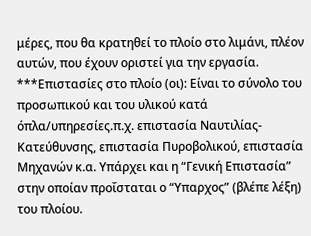μέρες, που θα κρατηθεί το πλοίο στο λιμάνι, πλέον αυτών, που έχουν οριστεί για την εργασία.
***Επιστασίες στο πλοίο (οι): Είναι το σύνολο του προσωπικού και του υλικού κατά όπλα/υπηρεσίες.π.χ. επιστασία Ναυτιλίας-Κατεύθυνσης, επιστασία Πυροβολικού, επιστασία Μηχανών κ.α. Υπάρχει και η “Γενική Επιστασία” στην οποίαν προΐσταται ο “Υπαρχος” (βλέπε λέξη) του πλοίου.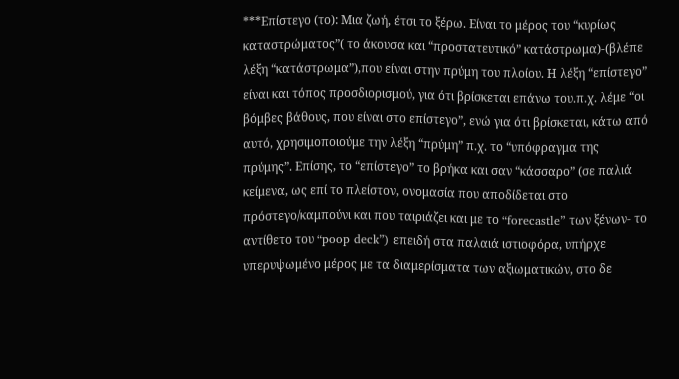***Επίστεγο (το): Μια ζωή, έτσι το ξέρω. Είναι το μέρος του “κυρίως καταστρώματος”( το άκουσα και “προστατευτικό” κατάστρωμα)-(βλέπε λέξη “κατάστρωμα”),που είναι στην πρύμη του πλοίου. Η λέξη “επίστεγο” είναι και τόπος προσδιορισμού, για ότι βρίσκεται επάνω του.π.χ. λέμε “οι βόμβες βάθους, που είναι στο επίστεγο”, ενώ για ότι βρίσκεται, κάτω από αυτό, χρησιμοποιούμε την λέξη “πρύμη” π.χ. το “υπόφραγμα της πρύμης”. Επίσης, το “επίστεγο” το βρήκα και σαν “κάσσαρο” (σε παλιά κείμενα, ως επί το πλείστον, ονομασία που αποδίδεται στο πρόστεγο/καμπούνι και που ταιριάζει και με το “forecastle” των ξένων- το αντίθετο του “poop deck”) επειδή στα παλαιά ιστιοφόρα, υπήρχε υπερυψωμένο μέρος με τα διαμερίσματα των αξιωματικών, στο δε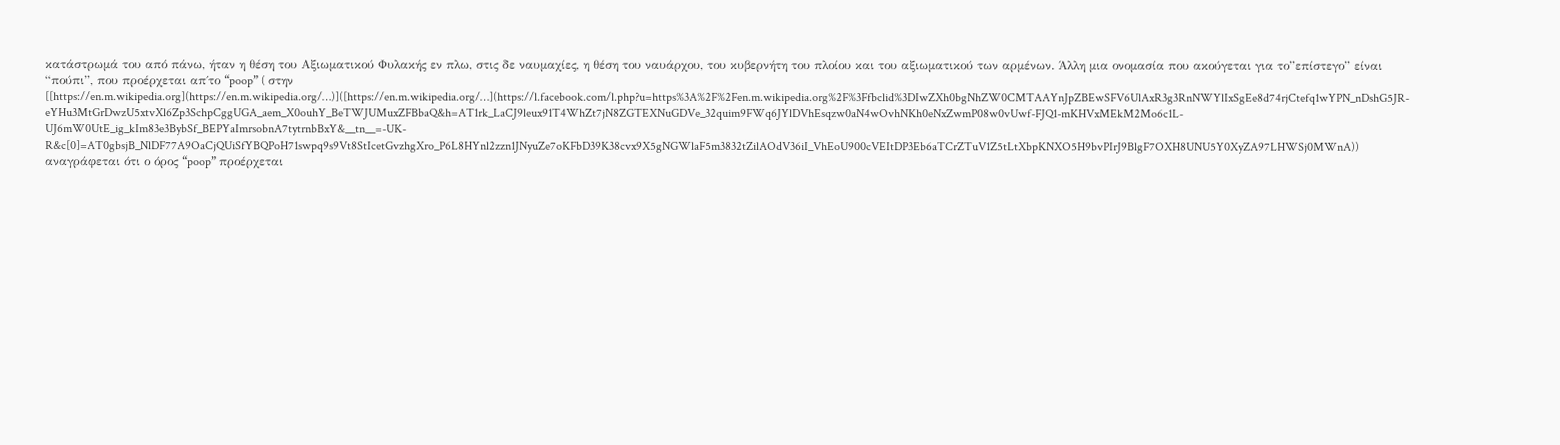κατάστρωμά του από πάνω, ήταν η θέση του Αξιωματικού Φυλακής εν πλω, στις δε ναυμαχίες, η θέση του ναυάρχου, του κυβερνήτη του πλοίου και του αξιωματικού των αρμένων. Άλλη μια ονομασία που ακούγεται για το”επίστεγο” είναι “πούπι”, που προέρχεται απ΄το “poop” ( στην [[https://en.m.wikipedia.org](https://en.m.wikipedia.org/…)]([https://en.m.wikipedia.org/…](https://l.facebook.com/l.php?u=https%3A%2F%2Fen.m.wikipedia.org%2F%3Ffbclid%3DIwZXh0bgNhZW0CMTAAYnJpZBEwSFV6UlAxR3g3RnNWYlIxSgEe8d74rjCtefq1wYPN_nDshG5JR-eYHu3MtGrDwzU5xtvXl6Zp3SchpCggUGA_aem_X0ouhY_BeTWJUMuxZFBbaQ&h=AT1rk_LaCJ9leux91T4WhZt7jN8ZGTEXNuGDVe_32quim9FWq6JYlDVhEsqzw0aN4wOvhNKh0eNxZwmP08w0vUwf-FJQ1-mKHVxMEkM2Mo6c1L-UJ6mW0UtE_ig_kIm83e3BybSf_BEPYaImrsobnA7tytrnbBxY&__tn__=-UK-R&c[0]=AT0gbsjB_NlDF77A9OaCjQUiSfYBQPoH71swpq9s9Vt8StIcetGvzhgXro_P6L8HYnl2zzn1JNyuZe7oKFbD39K38cvx9X5gNGWlaF5m3832tZilAOdV36iI_VhEoU900cVEItDP3Eb6aTCrZTuV1Z5tLtXbpKNXO5H9bvPIrJ9BlgF7OXH8UNU5Y0XyZA97LHWSj0MWnA)) αναγράφεται ότι ο όρος “poop” προέρχεται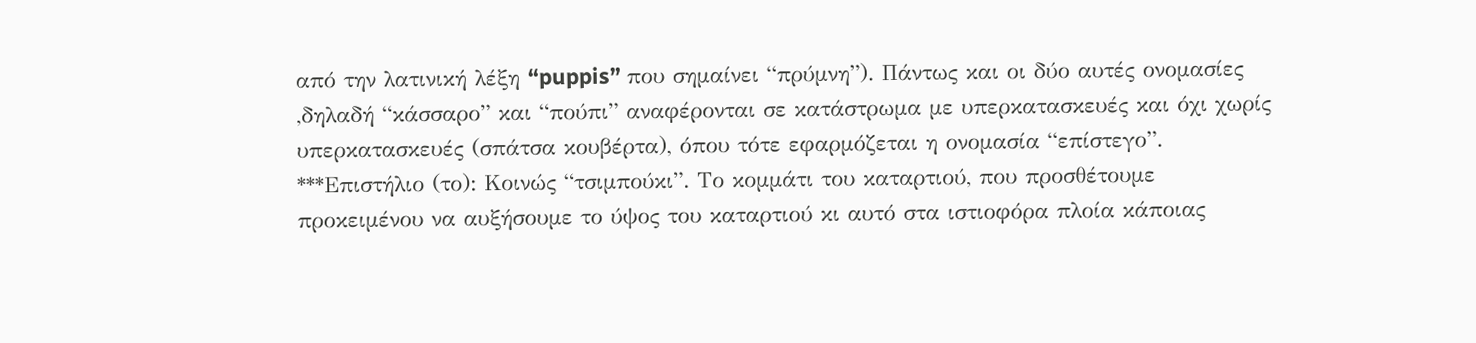από την λατινική λέξη “puppis” που σημαίνει “πρύμνη”). Πάντως και οι δύο αυτές ονομασίες ,δηλαδή “κάσσαρο” και “πούπι” αναφέρονται σε κατάστρωμα με υπερκατασκευές και όχι χωρίς υπερκατασκευές (σπάτσα κουβέρτα), όπου τότε εφαρμόζεται η ονομασία “επίστεγο”. ***Επιστήλιο (το): Κοινώς “τσιμπούκι”. Το κομμάτι του καταρτιού, που προσθέτουμε προκειμένου να αυξήσουμε το ύψος του καταρτιού κι αυτό στα ιστιοφόρα πλοία κάποιας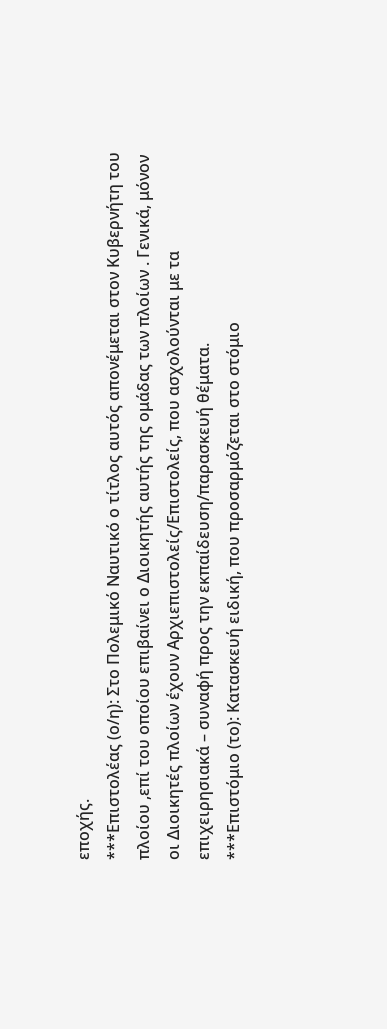εποχής.
***Επιστολέας (ο/η): Στο Πολεμικό Ναυτικό ο τίτλος αυτός απονέμεται στον Κυβερνήτη του πλοίου ,επί του οποίου επιβαίνει ο Διοικητής αυτής της ομάδας των πλοίων . Γενικά, μόνον οι Διοικητές πλοίων έχουν Αρχιεπιστολείς/Επιστολείς, που ασχολούνται με τα επιχειρησιακά – συναφή προς την εκπαίδευση/παρασκευή θέματα.
***Επιστόμιο (το): Κατασκευή ειδική, που προσαρμόζεται στο στόμιο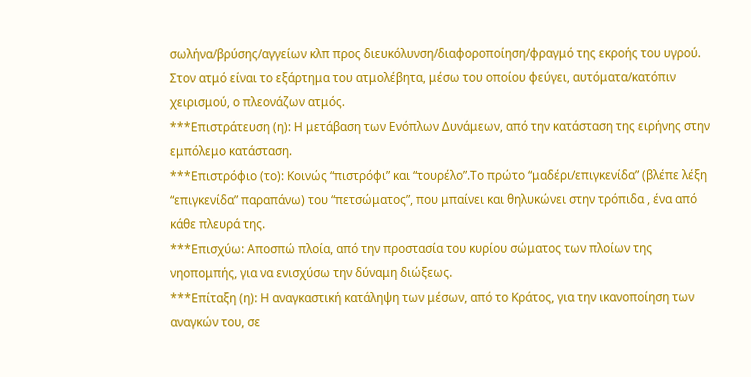σωλήνα/βρύσης/αγγείων κλπ προς διευκόλυνση/διαφοροποίηση/φραγμό της εκροής του υγρού. Στον ατμό είναι το εξάρτημα του ατμολέβητα, μέσω του οποίου φεύγει, αυτόματα/κατόπιν χειρισμού, ο πλεονάζων ατμός.
***Επιστράτευση (η): Η μετάβαση των Ενόπλων Δυνάμεων, από την κατάσταση της ειρήνης στην εμπόλεμο κατάσταση.
***Επιστρόφιο (το): Κοινώς “πιστρόφι” και “τουρέλο”.Το πρώτο “μαδέρι/επιγκενίδα” (βλέπε λέξη “επιγκενίδα” παραπάνω) του “πετσώματος”, που μπαίνει και θηλυκώνει στην τρόπιδα , ένα από κάθε πλευρά της.
***Επισχύω: Αποσπώ πλοία, από την προστασία του κυρίου σώματος των πλοίων της νηοπομπής, για να ενισχύσω την δύναμη διώξεως.
***Επίταξη (η): Η αναγκαστική κατάληψη των μέσων, από το Κράτος, για την ικανοποίηση των αναγκών του, σε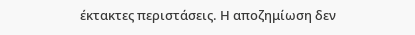έκτακτες περιστάσεις. Η αποζημίωση δεν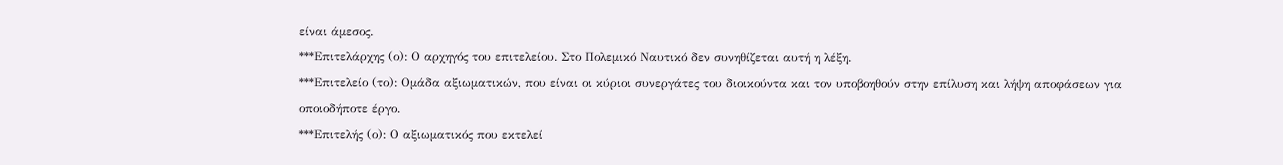είναι άμεσος.
***Επιτελάρχης (ο): Ο αρχηγός του επιτελείου. Στο Πολεμικό Ναυτικό δεν συνηθίζεται αυτή η λέξη.
***Επιτελείο (το): Ομάδα αξιωματικών, που είναι οι κύριοι συνεργάτες του διοικούντα και τον υποβοηθούν στην επίλυση και λήψη αποφάσεων για οποιοδήποτε έργο.
***Επιτελής (ο): Ο αξιωματικός που εκτελεί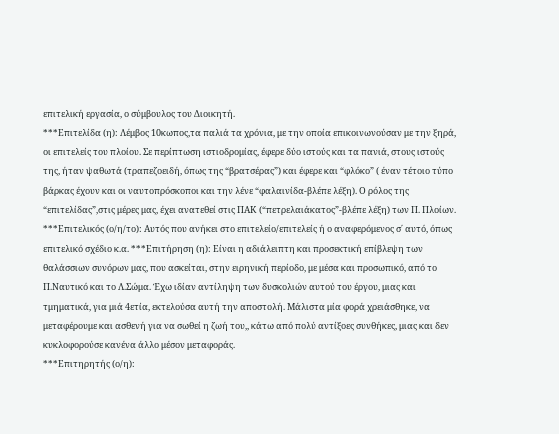επιτελική εργασία, ο σύμβουλος του Διοικητή.
***Επιτελίδα (η): Λέμβος 10κωπος,τα παλιά τα χρόνια, με την οποία επικοινωνούσαν με την ξηρά, οι επιτελείς του πλοίου. Σε περίπτωση ιστιοδρομίας, έφερε δύο ιστούς και τα πανιά, στους ιστούς της, ήταν ψαθωτά (τραπεζοειδή, όπως της “βρατσέρας”) και έφερε και “φλόκο” ( έναν τέτοιο τύπο βάρκας έχουν και οι ναυτοπρόσκοποι και την λένε “φαλαινίδα-βλέπε λέξη). Ο ρόλος της “επιτελίδας”,στις μέρες μας, έχει ανατεθεί στις ΠΑΚ (“πετρελαιάκατος”-βλέπε λέξη) των Π. Πλοίων.
***Επιτελικός (ο/η/το): Αυτός που ανήκει στο επιτελείο/επιτελείς ή ο αναφερόμενος σ΄ αυτό, όπως επιτελικό σχέδιο κ.α. ***Επιτήρηση (η): Είναι η αδιάλειπτη και προσεκτική επίβλεψη των θαλάσσιων συνόρων μας, που ασκείται, στην ειρηνική περίοδο, με μέσα και προσωπικό, από το Π.Ναυτικό και το Λ.Σώμα. Έχω ιδίαν αντίληψη των δυσκολιών αυτού του έργου, μιας και τμηματικά, για μιά 4ετία, εκτελούσα αυτή την αποστολή. Μάλιστα μία φορά χρειάσθηκε, να μεταφέρουμε και ασθενή για να σωθεί η ζωή του,, κάτω από πολύ αντίξοες συνθήκες, μιας και δεν κυκλοφορούσε κανένα άλλο μέσον μεταφοράς.
***Επιτηρητής (ο/η):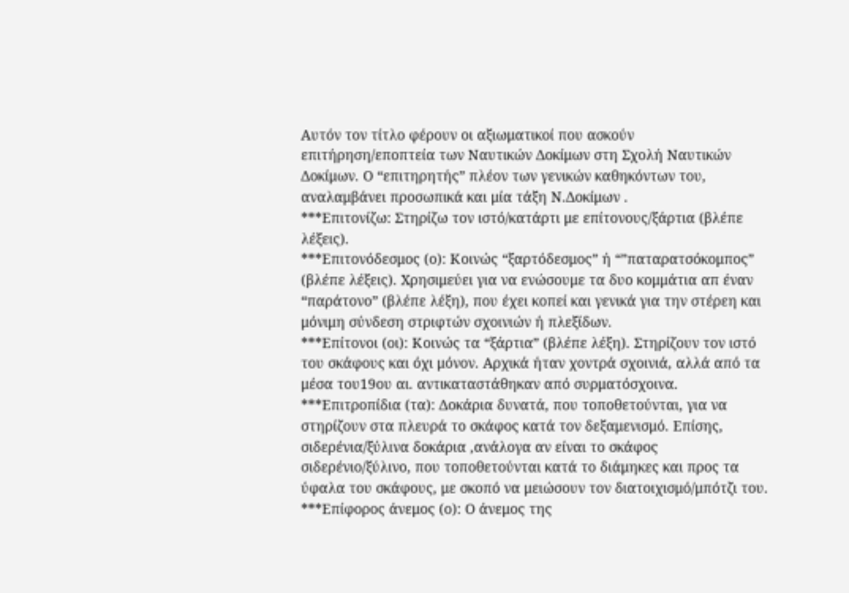Αυτόν τον τίτλο φέρουν οι αξιωματικοί που ασκούν επιτήρηση/εποπτεία των Ναυτικών Δοκίμων στη Σχολή Ναυτικών Δοκίμων. Ο “επιτηρητής” πλέον των γενικών καθηκόντων του, αναλαμβάνει προσωπικά και μία τάξη Ν.Δοκίμων .
***Επιτονίζω: Στηρίζω τον ιστό/κατάρτι με επίτονους/ξάρτια (βλέπε λέξεις).
***Επιτονόδεσμος (ο): Κοινώς “ξαρτόδεσμος” ή “”παταρατσόκομπος” (βλέπε λέξεις). Χρησιμεύει για να ενώσουμε τα δυο κομμάτια απ έναν “παράτονο” (βλέπε λέξη), που έχει κοπεί και γενικά για την στέρεη και μόνιμη σύνδεση στριφτών σχοινιών ή πλεξίδων.
***Επίτονοι (οι): Κοινώς τα “ξάρτια” (βλέπε λέξη). Στηρίζουν τον ιστό του σκάφους και όχι μόνον. Αρχικά ήταν χοντρά σχοινιά, αλλά από τα μέσα του19ου αι. αντικαταστάθηκαν από συρματόσχοινα.
***Επιτροπίδια (τα): Δοκάρια δυνατά, που τοποθετούνται, για να στηρίζουν στα πλευρά το σκάφος κατά τον δεξαμενισμό. Επίσης, σιδερένια/ξύλινα δοκάρια ,ανάλογα αν είναι το σκάφος σιδερένιο/ξύλινο, που τοποθετούνται κατά το διάμηκες και προς τα ύφαλα του σκάφους, με σκοπό να μειώσουν τον διατοιχισμό/μπότζι του.
***Επίφορος άνεμος (ο): Ο άνεμος της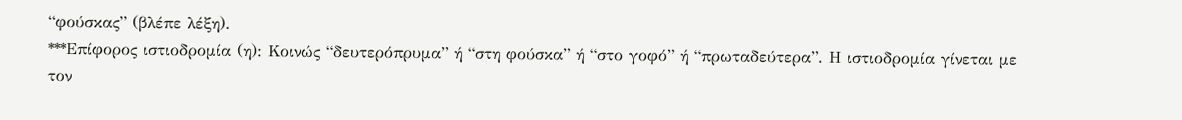“φούσκας” (βλέπε λέξη).
***Επίφορος ιστιοδρομία (η): Κοινώς “δευτερόπρυμα” ή “στη φούσκα” ή “στο γοφό” ή “πρωταδεύτερα”. Η ιστιοδρομία γίνεται με τον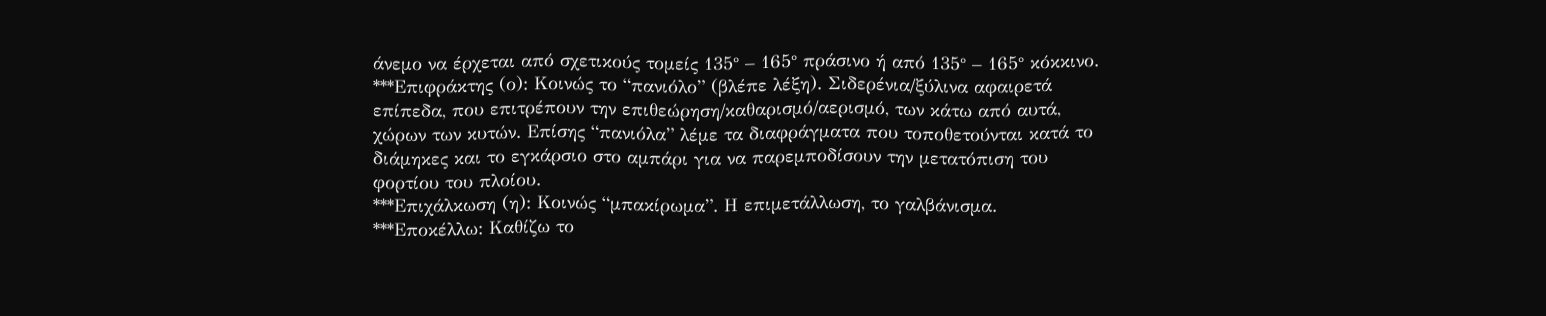άνεμο να έρχεται από σχετικούς τομείς 135° – 165° πράσινο ή από 135° – 165° κόκκινο.
***Επιφράκτης (ο): Κοινώς το “πανιόλο” (βλέπε λέξη). Σιδερένια/ξύλινα αφαιρετά επίπεδα, που επιτρέπουν την επιθεώρηση/καθαρισμό/αερισμό, των κάτω από αυτά, χώρων των κυτών. Επίσης “πανιόλα” λέμε τα διαφράγματα που τοποθετούνται κατά το διάμηκες και το εγκάρσιο στο αμπάρι για να παρεμποδίσουν την μετατόπιση του φορτίου του πλοίου.
***Επιχάλκωση (η): Κοινώς “μπακίρωμα”. Η επιμετάλλωση, το γαλβάνισμα.
***Εποκέλλω: Καθίζω το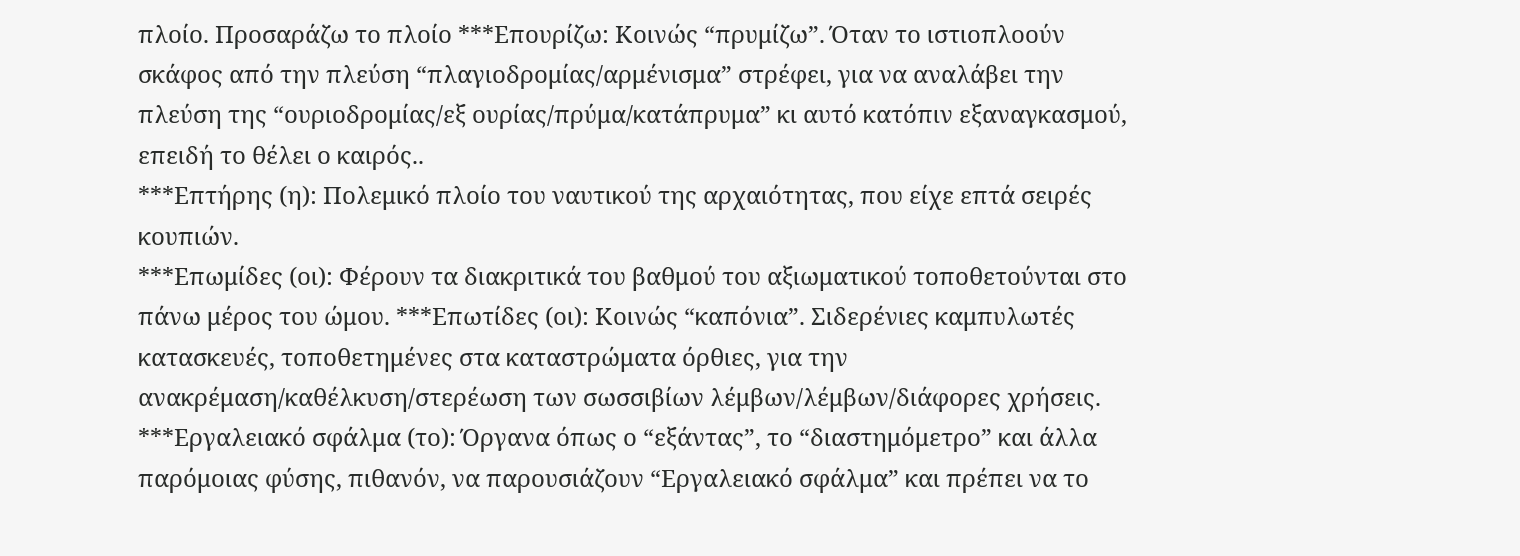πλοίο. Προσαράζω το πλοίο ***Επουρίζω: Κοινώς “πρυμίζω”. Όταν το ιστιοπλοούν σκάφος από την πλεύση “πλαγιοδρομίας/αρμένισμα” στρέφει, για να αναλάβει την πλεύση της “ουριοδρομίας/εξ ουρίας/πρύμα/κατάπρυμα” κι αυτό κατόπιν εξαναγκασμού, επειδή το θέλει ο καιρός..
***Επτήρης (η): Πολεμικό πλοίο του ναυτικού της αρχαιότητας, που είχε επτά σειρές κουπιών.
***Επωμίδες (οι): Φέρουν τα διακριτικά του βαθμού του αξιωματικού τοποθετούνται στο πάνω μέρος του ώμου. ***Επωτίδες (οι): Κοινώς “καπόνια”. Σιδερένιες καμπυλωτές κατασκευές, τοποθετημένες στα καταστρώματα όρθιες, για την ανακρέμαση/καθέλκυση/στερέωση των σωσσιβίων λέμβων/λέμβων/διάφορες χρήσεις.
***Εργαλειακό σφάλμα (το): Όργανα όπως ο “εξάντας”, το “διαστημόμετρο” και άλλα παρόμοιας φύσης, πιθανόν, να παρουσιάζουν “Εργαλειακό σφάλμα” και πρέπει να το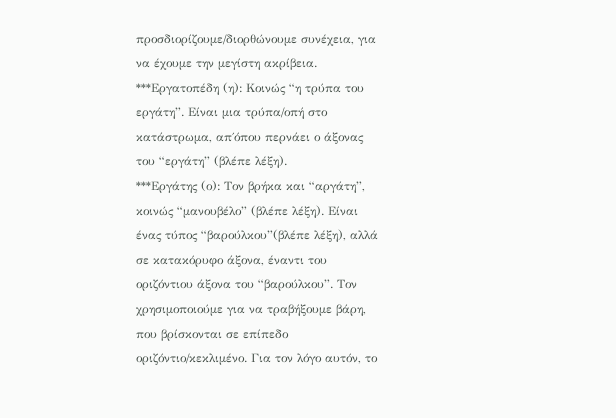προσδιορίζουμε/διορθώνουμε συνέχεια, για να έχουμε την μεγίστη ακρίβεια.
***Εργατοπέδη (η): Κοινώς “η τρύπα του εργάτη”. Είναι μια τρύπα/οπή στο κατάστρωμα, απ΄όπου περνάει ο άξονας του “εργάτη” (βλέπε λέξη).
***Εργάτης (ο): Τον βρήκα και “αργάτη”, κοινώς “μανουβέλο” (βλέπε λέξη). Είναι ένας τύπος “βαρούλκου”(βλέπε λέξη), αλλά σε κατακόρυφο άξονα, έναντι του οριζόντιου άξονα του “βαρούλκου”. Τον χρησιμοποιούμε για να τραβήξουμε βάρη, που βρίσκονται σε επίπεδο οριζόντιο/κεκλιμένο. Για τον λόγο αυτόν, το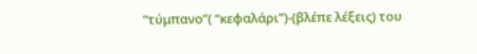“τύμπανο”( “κεφαλάρι”)-(βλέπε λέξεις) του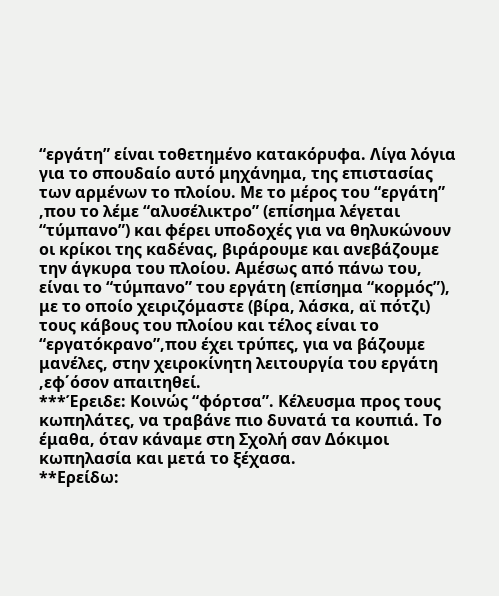“εργάτη” είναι τοθετημένο κατακόρυφα. Λίγα λόγια για το σπουδαίο αυτό μηχάνημα, της επιστασίας των αρμένων το πλοίου. Με το μέρος του “εργάτη” ,που το λέμε “αλυσέλικτρο” (επίσημα λέγεται “τύμπανο”) και φέρει υποδοχές για να θηλυκώνουν οι κρίκοι της καδένας, βιράρουμε και ανεβάζουμε την άγκυρα του πλοίου. Αμέσως από πάνω του, είναι το “τύμπανο” του εργάτη (επίσημα “κορμός”), με το οποίο χειριζόμαστε (βίρα, λάσκα, αϊ πότζι) τους κάβους του πλοίου και τέλος είναι το “εργατόκρανο”,που έχει τρύπες, για να βάζουμε μανέλες, στην χειροκίνητη λειτουργία του εργάτη ,εφ΄όσον απαιτηθεί.
***Έρειδε: Κοινώς “φόρτσα”. Κέλευσμα προς τους κωπηλάτες, να τραβάνε πιο δυνατά τα κουπιά. Το έμαθα, όταν κάναμε στη Σχολή σαν Δόκιμοι κωπηλασία και μετά το ξέχασα.
**Ερείδω: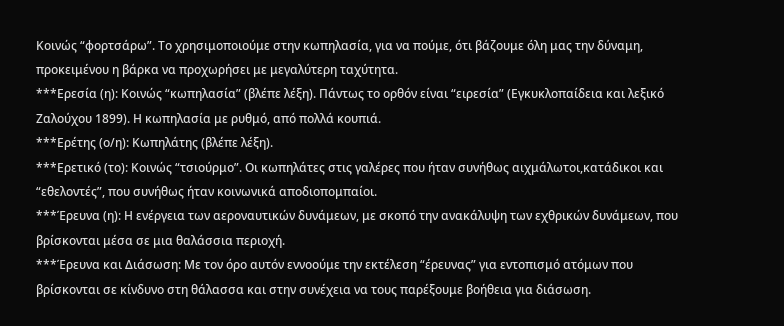Κοινώς “φορτσάρω”. Το χρησιμοποιούμε στην κωπηλασία, για να πούμε, ότι βάζουμε όλη μας την δύναμη, προκειμένου η βάρκα να προχωρήσει με μεγαλύτερη ταχύτητα.
***Ερεσία (η): Κοινώς “κωπηλασία” (βλέπε λέξη). Πάντως το ορθόν είναι “ειρεσία” (Εγκυκλοπαίδεια και λεξικό Ζαλούχου 1899). Η κωπηλασία με ρυθμό, από πολλά κουπιά.
***Ερέτης (ο/η): Κωπηλάτης (βλέπε λέξη).
***Ερετικό (το): Κοινώς “τσιούρμο”. Οι κωπηλάτες στις γαλέρες που ήταν συνήθως αιχμάλωτοι,κατάδικοι και “εθελοντές”, που συνήθως ήταν κοινωνικά αποδιοπομπαίοι.
***Έρευνα (η): Η ενέργεια των αεροναυτικών δυνάμεων, με σκοπό την ανακάλυψη των εχθρικών δυνάμεων, που βρίσκονται μέσα σε μια θαλάσσια περιοχή.
***Έρευνα και Διάσωση: Με τον όρο αυτόν εννοούμε την εκτέλεση “έρευνας” για εντοπισμό ατόμων που βρίσκονται σε κίνδυνο στη θάλασσα και στην συνέχεια να τους παρέξουμε βοήθεια για διάσωση.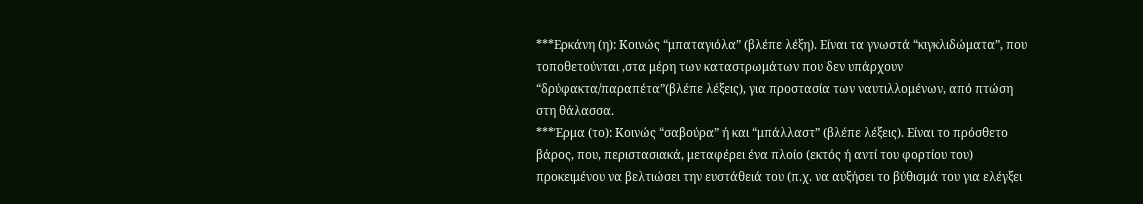***Ερκάνη (η): Κοινώς “μπαταγιόλα” (βλέπε λέξη). Είναι τα γνωστά “κιγκλιδώματα”, που τοποθετούνται ,στα μέρη των καταστρωμάτων που δεν υπάρχουν “δρύφακτα/παραπέτα”(βλέπε λέξεις), για προστασία των ναυτιλλομένων, από πτώση στη θάλασσα.
***Έρμα (το): Κοινώς “σαβούρα” ή και “μπάλλαστ” (βλέπε λέξεις). Είναι το πρόσθετο βάρος, που, περιστασιακά, μεταφέρει ένα πλοίο (εκτός ή αντί του φορτίου του) προκειμένου να βελτιώσει την ευστάθειά του (π.χ. να αυξήσει το βύθισμά του για ελέγξει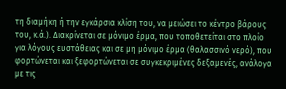τη διαμήκη ή την εγκάρσια κλίση του, να μειώσει το κέντρο βάρους του, κ.ά.). Διακρίνεται σε μόνιμο έρμα, που τοποθετείται στο πλοίο για λόγους ευστάθειας και σε μη μόνιμο έρμα (θαλασσινό νερό), που φορτώνεται και ξεφορτώνεται σε συγκεκριμένες δεξαμενές, ανάλογα με τις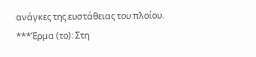ανάγκες της ευστάθειας του πλοίου.
***Έρμα (το): Στη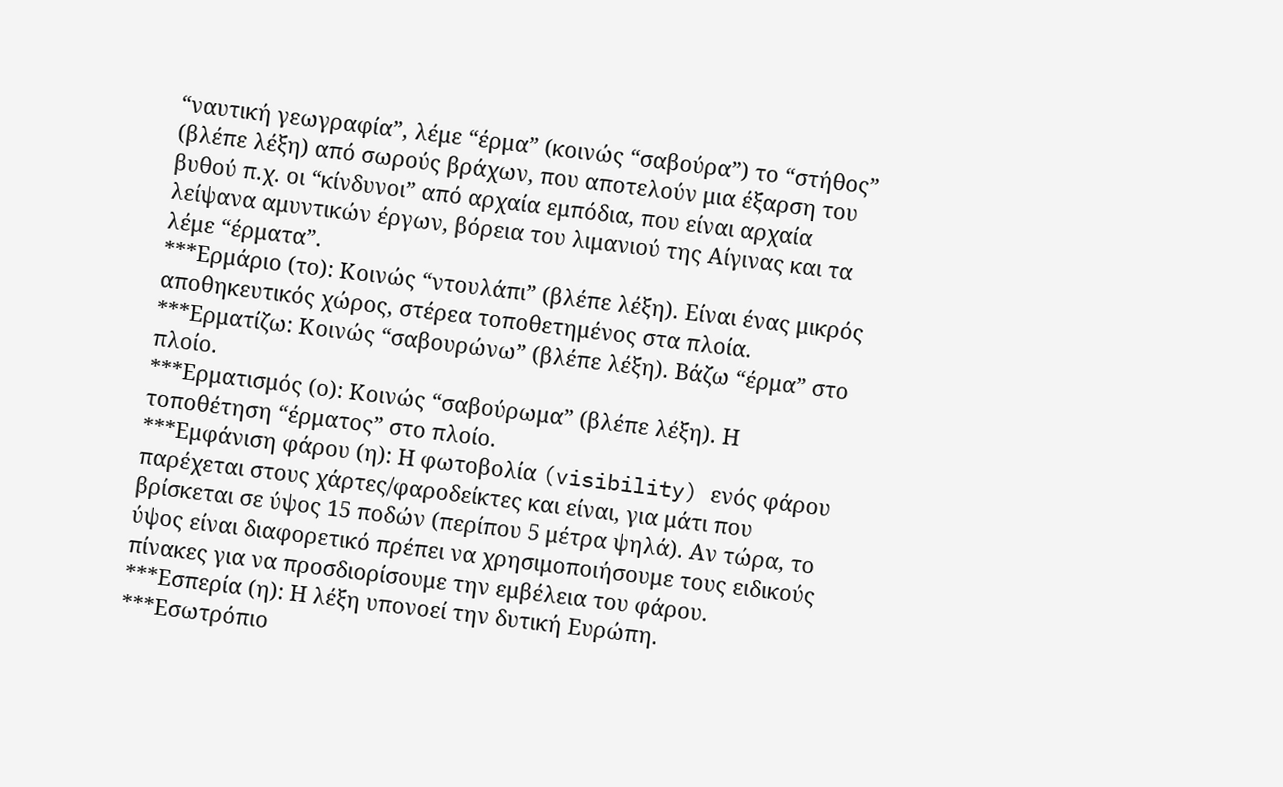“ναυτική γεωγραφία”, λέμε “έρμα” (κοινώς “σαβούρα”) το “στήθος” (βλέπε λέξη) από σωρούς βράχων, που αποτελούν μια έξαρση του βυθού π.χ. οι “κίνδυνοι” από αρχαία εμπόδια, που είναι αρχαία λείψανα αμυντικών έργων, βόρεια του λιμανιού της Αίγινας και τα λέμε “έρματα”.
***Ερμάριο (το): Κοινώς “ντουλάπι” (βλέπε λέξη). Είναι ένας μικρός αποθηκευτικός χώρος, στέρεα τοποθετημένος στα πλοία.
***Ερματίζω: Κοινώς “σαβουρώνω” (βλέπε λέξη). Βάζω “έρμα” στο πλοίο.
***Ερματισμός (ο): Κοινώς “σαβούρωμα” (βλέπε λέξη). Η τοποθέτηση “έρματος” στο πλοίο.
***Εμφάνιση φάρου (η): Η φωτοβολία (visibility) ενός φάρου παρέχεται στους χάρτες/φαροδείκτες και είναι, για μάτι που βρίσκεται σε ύψος 15 ποδών (περίπου 5 μέτρα ψηλά). Αν τώρα, το ύψος είναι διαφορετικό πρέπει να χρησιμοποιήσουμε τους ειδικούς πίνακες για να προσδιορίσουμε την εμβέλεια του φάρου.
***Εσπερία (η): Η λέξη υπονοεί την δυτική Ευρώπη.
***Εσωτρόπιο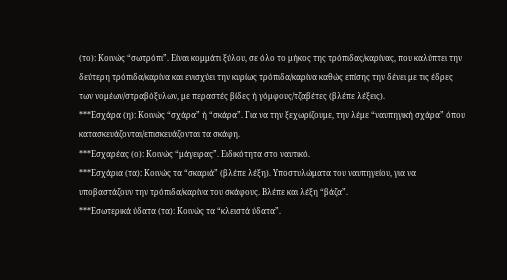(το): Κοινώς “σωτρόπι”. Είναι κομμάτι ξύλου, σε όλο το μήκος της τρόπιδας/καρίνας, που καλύπτει την δεύτερη τρόπιδα/καρίνα και ενισχύει την κυρίως τρόπιδα/καρίνα καθώς επίσης την δένει με τις έδρες των νομέων/στραβόξυλων, με περαστές βίδες ή γόμφους/τζαβέτες (βλέπε λέξεις).
***Εσχάρα (η): Κοινώς “σχάρα” ή “σκάρα”. Για να την ξεχωρίζουμε, την λέμε “ναυπηγική σχάρα” όπου κατασκευάζονται/επισκευάζονται τα σκάφη.
***Εσχαρέας (ο): Κοινώς “μάγειρας”. Ειδικότητα στο ναυτικό.
***Εσχάρια (τα): Κοινώς τα “σκαριά” (βλέπε λέξη). Υποστυλώματα του ναυπηγείου, για να υποβαστάζουν την τρόπιδα/καρίνα του σκάφους. Βλέπε και λέξη “βάζα”.
***Εσωτερικά ύδατα (τα): Κοινώς τα “κλειστά ύδατα”.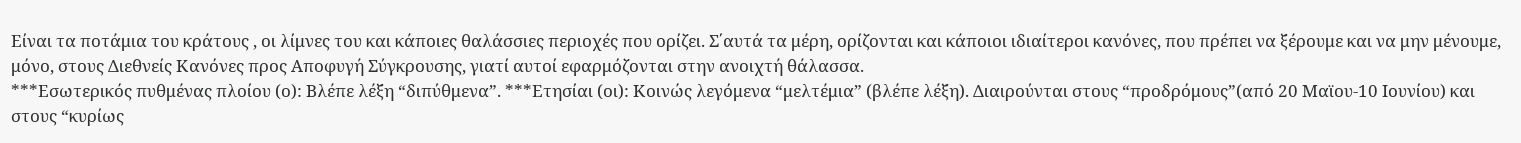Είναι τα ποτάμια του κράτους , οι λίμνες του και κάποιες θαλάσσιες περιοχές που ορίζει. Σ΄αυτά τα μέρη, ορίζονται και κάποιοι ιδιαίτεροι κανόνες, που πρέπει να ξέρουμε και να μην μένουμε, μόνο, στους Διεθνείς Κανόνες προς Αποφυγή Σύγκρουσης, γιατί αυτοί εφαρμόζονται στην ανοιχτή θάλασσα.
***Εσωτερικός πυθμένας πλοίου (ο): Βλέπε λέξη “διπύθμενα”. ***Ετησίαι (οι): Κοινώς λεγόμενα “μελτέμια” (βλέπε λέξη). Διαιρούνται στους “προδρόμους”(από 20 Μαϊου-10 Ιουνίου) και στους “κυρίως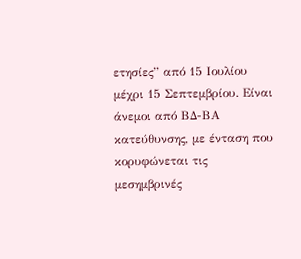ετησίες” από 15 Ιουλίου μέχρι 15 Σεπτεμβρίου. Είναι άνεμοι από ΒΔ-ΒΑ κατεύθυνσης, με ένταση που κορυφώνεται τις μεσημβρινές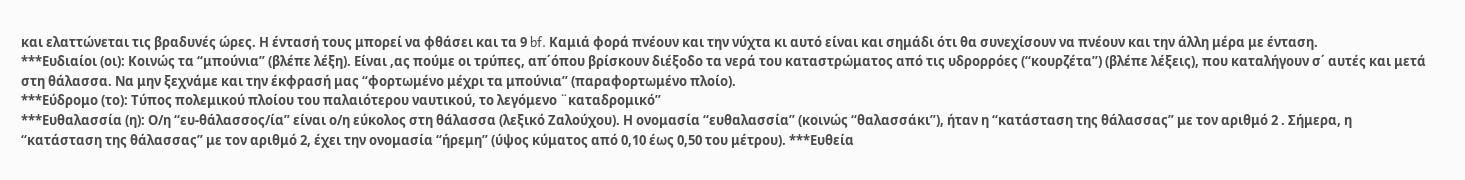και ελαττώνεται τις βραδυνές ώρες. Η έντασή τους μπορεί να φθάσει και τα 9 bf. Καμιά φορά πνέουν και την νύχτα κι αυτό είναι και σημάδι ότι θα συνεχίσουν να πνέουν και την άλλη μέρα με ένταση.
***Ευδιαίοι (οι): Κοινώς τα “μπούνια” (βλέπε λέξη). Είναι ,ας πούμε οι τρύπες, απ΄όπου βρίσκουν διέξοδο τα νερά του καταστρώματος από τις υδρορρόες (“κουρζέτα”) (βλέπε λέξεις), που καταλήγουν σ΄ αυτές και μετά στη θάλασσα. Να μην ξεχνάμε και την έκφρασή μας “φορτωμένο μέχρι τα μπούνια” (παραφορτωμένο πλοίο).
***Εύδρομο (το): Τύπος πολεμικού πλοίου του παλαιότερου ναυτικού, το λεγόμενο ¨καταδρομικό”
***Ευθαλασσία (η): Ο/η “ευ-θάλασσος/ία” είναι ο/η εύκολος στη θάλασσα (λεξικό Ζαλούχου). Η ονομασία “ευθαλασσία” (κοινώς “θαλασσάκι”), ήταν η “κατάσταση της θάλασσας” με τον αριθμό 2 . Σήμερα, η “κατάσταση της θάλασσας” με τον αριθμό 2, έχει την ονομασία “ήρεμη” (ύψος κύματος από 0,10 έως 0,50 του μέτρου). ***Ευθεία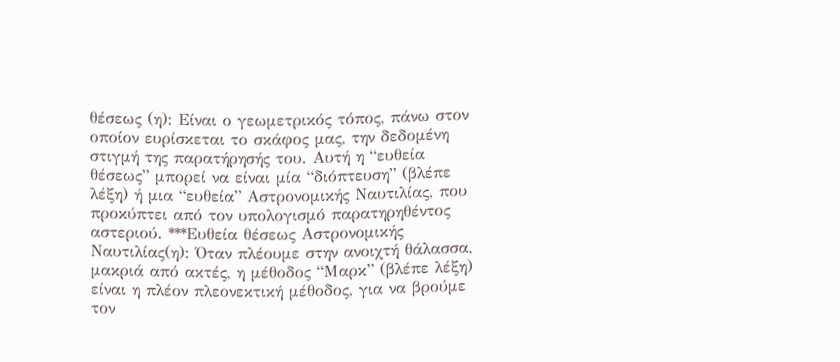θέσεως (η): Είναι ο γεωμετρικός τόπος, πάνω στον οποίον ευρίσκεται το σκάφος μας, την δεδομένη στιγμή της παρατήρησής του. Αυτή η “ευθεία θέσεως” μπορεί να είναι μία “διόπτευση” (βλέπε λέξη) ή μια “ευθεία” Αστρονομικής Ναυτιλίας, που προκύπτει από τον υπολογισμό παρατηρηθέντος αστεριού. ***Ευθεία θέσεως Αστρονομικής Ναυτιλίας(η): Όταν πλέουμε στην ανοιχτή θάλασσα, μακριά από ακτές, η μέθοδος “Μαρκ” (βλέπε λέξη) είναι η πλέον πλεονεκτική μέθοδος, για να βρούμε τον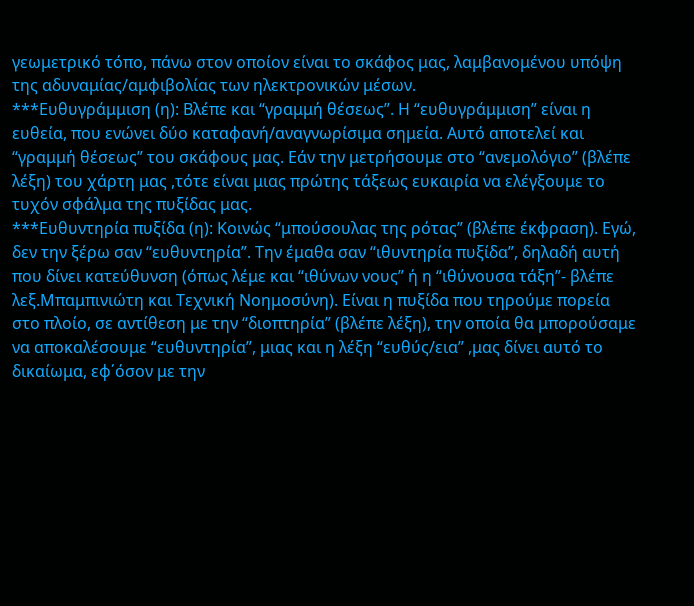γεωμετρικό τόπο, πάνω στον οποίον είναι το σκάφος μας, λαμβανομένου υπόψη της αδυναμίας/αμφιβολίας των ηλεκτρονικών μέσων.
***Ευθυγράμμιση (η): Βλέπε και “γραμμή θέσεως”. Η “ευθυγράμμιση” είναι η ευθεία, που ενώνει δύο καταφανή/αναγνωρίσιμα σημεία. Αυτό αποτελεί και “γραμμή θέσεως” του σκάφους μας. Εάν την μετρήσουμε στο “ανεμολόγιο” (βλέπε λέξη) του χάρτη μας ,τότε είναι μιας πρώτης τάξεως ευκαιρία να ελέγξουμε το τυχόν σφάλμα της πυξίδας μας.
***Ευθυντηρία πυξίδα (η): Κοινώς “μπούσουλας της ρότας” (βλέπε έκφραση). Εγώ, δεν την ξέρω σαν “ευθυντηρία”. Την έμαθα σαν “ιθυντηρία πυξίδα”, δηλαδή αυτή που δίνει κατεύθυνση (όπως λέμε και “ιθύνων νους” ή η “ιθύνουσα τάξη”- βλέπε λεξ.Μπαμπινιώτη και Τεχνική Νοημοσύνη). Είναι η πυξίδα που τηρούμε πορεία στο πλοίο, σε αντίθεση με την “διοπτηρία” (βλέπε λέξη), την οποία θα μπορούσαμε να αποκαλέσουμε “ευθυντηρία”, μιας και η λέξη “ευθύς/εια” ,μας δίνει αυτό το δικαίωμα, εφ΄όσον με την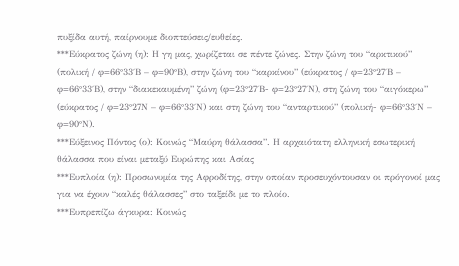πυξίδα αυτή, παίρνουμε διοπτεύσεις/ευθείες.
***Εύκρατος ζώνη (η): Η γη μας, χωρίζεται σε πέντε ζώνες. Στην ζώνη του “αρκτικού” (πολική / φ=66°33΄Β – φ=90°Β), στην ζώνη του “καρκίνου” (εύκρατος / φ=23°27΄Β – φ=66°33΄Β), στην “διακεκαυμένη” ζώνη (φ=23°27΄Β- φ=23°27΄Ν), στη ζώνη του “αιγόκερω” (εύκρατος / φ=23°27Ν – φ=66°33΄Ν) και στη ζώνη του “ανταρτικού” (πολική- φ=66°33΄Ν – φ=90°Ν).
***Εύξεινος Πόντος (ο): Κοινώς “Μαύρη θάλασσα”. Η αρχαιότατη ελληνική εσωτερική θάλασσα που είναι μεταξύ Ευρώπης και Ασίας
***Ευπλοία (η): Προσωνυμία της Αφροδίτης, στην οποίαν προσευχόντουσαν οι πρόγονοί μας για να έχουν “καλές θάλασσες” στο ταξείδι με το πλοίο.
***Ευπρεπίζω άγκυρα: Κοινώς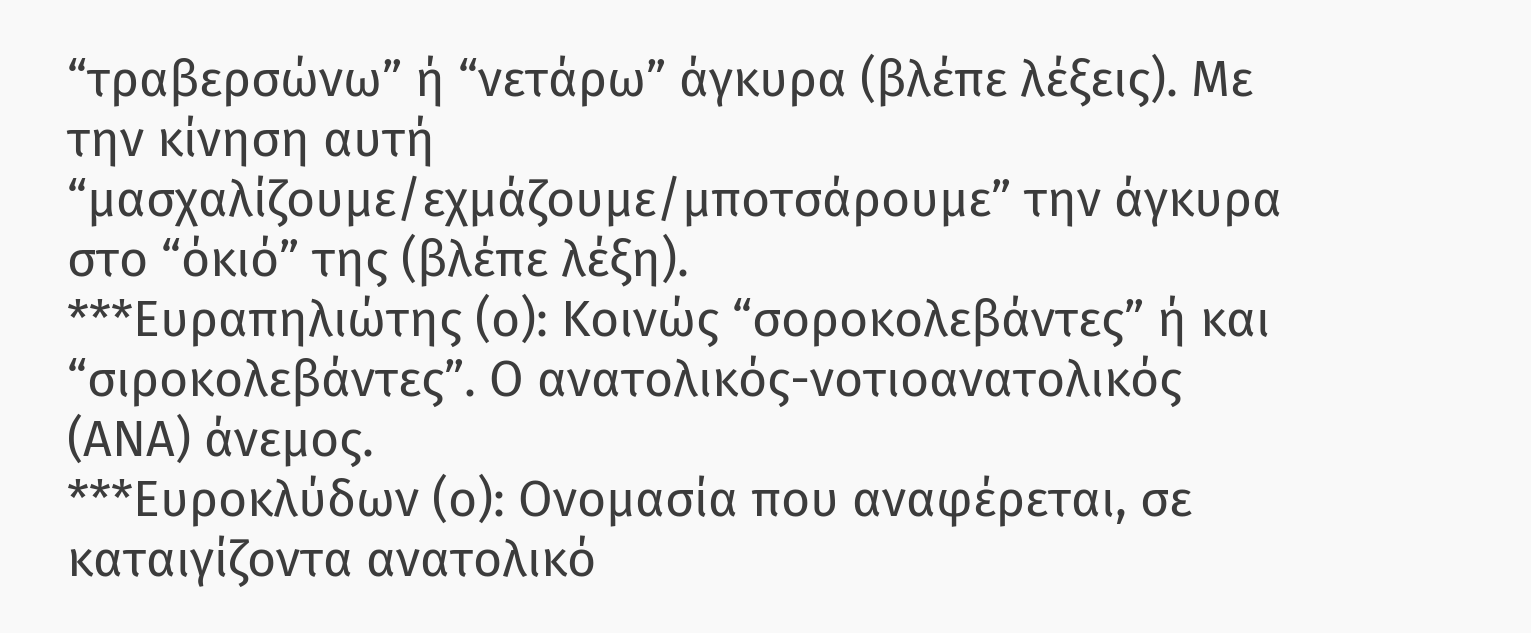“τραβερσώνω” ή “νετάρω” άγκυρα (βλέπε λέξεις). Με την κίνηση αυτή “μασχαλίζουμε/εχμάζουμε/μποτσάρουμε” την άγκυρα στο “όκιό” της (βλέπε λέξη).
***Ευραπηλιώτης (ο): Κοινώς “σοροκολεβάντες” ή και “σιροκολεβάντες”. Ο ανατολικός-νοτιοανατολικός (ΑΝΑ) άνεμος.
***Ευροκλύδων (ο): Ονομασία που αναφέρεται, σε καταιγίζοντα ανατολικό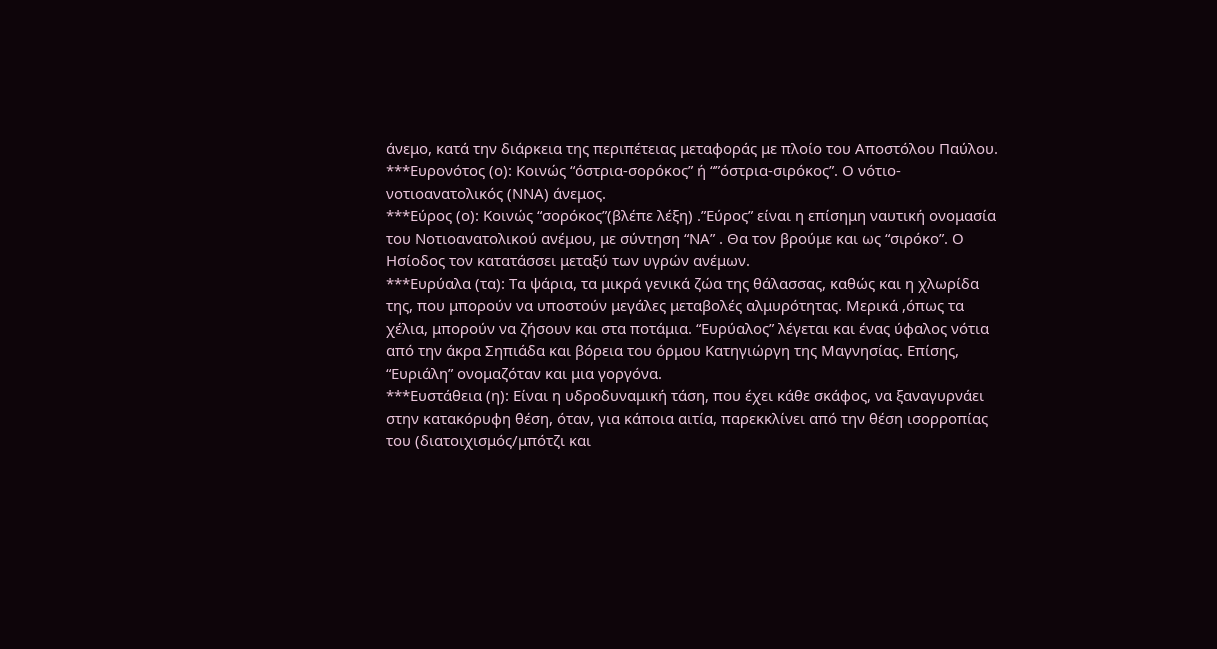άνεμο, κατά την διάρκεια της περιπέτειας μεταφοράς με πλοίο του Αποστόλου Παύλου.
***Ευρονότος (ο): Κοινώς “όστρια-σορόκος” ή “”όστρια-σιρόκος”. Ο νότιο-νοτιοανατολικός (ΝΝΑ) άνεμος.
***Εύρος (ο): Κοινώς “σορόκος”(βλέπε λέξη) .”Εύρος” είναι η επίσημη ναυτική ονομασία του Νοτιοανατολικού ανέμου, με σύντηση “ΝΑ” . Θα τον βρούμε και ως “σιρόκο”. Ο Ησίοδος τον κατατάσσει μεταξύ των υγρών ανέμων.
***Ευρύαλα (τα): Τα ψάρια, τα μικρά γενικά ζώα της θάλασσας, καθώς και η χλωρίδα της, που μπορούν να υποστούν μεγάλες μεταβολές αλμυρότητας. Μερικά ,όπως τα χέλια, μπορούν να ζήσουν και στα ποτάμια. “Ευρύαλος” λέγεται και ένας ύφαλος νότια από την άκρα Σηπιάδα και βόρεια του όρμου Κατηγιώργη της Μαγνησίας. Επίσης, “Ευριάλη” ονομαζόταν και μια γοργόνα.
***Ευστάθεια (η): Είναι η υδροδυναμική τάση, που έχει κάθε σκάφος, να ξαναγυρνάει στην κατακόρυφη θέση, όταν, για κάποια αιτία, παρεκκλίνει από την θέση ισορροπίας του (διατοιχισμός/μπότζι και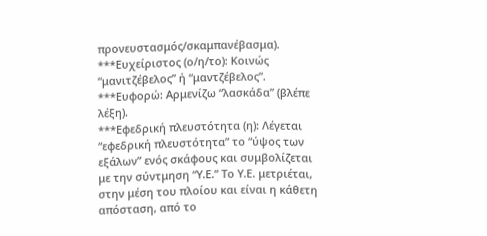προνευστασμός/σκαμπανέβασμα). ***Ευχείριστος (ο/η/το): Κοινώς “μανιτζέβελος” ή “μαντζέβελος”.
***Ευφορώ: Αρμενίζω “λασκάδα” (βλέπε λέξη).
***Εφεδρική πλευστότητα (η): Λέγεται “εφεδρική πλευστότητα” το “ύψος των εξάλων” ενός σκάφους και συμβολίζεται με την σύντμηση “Υ.Ε.” Το Υ.Ε. μετριέται, στην μέση του πλοίου και είναι η κάθετη απόσταση, από το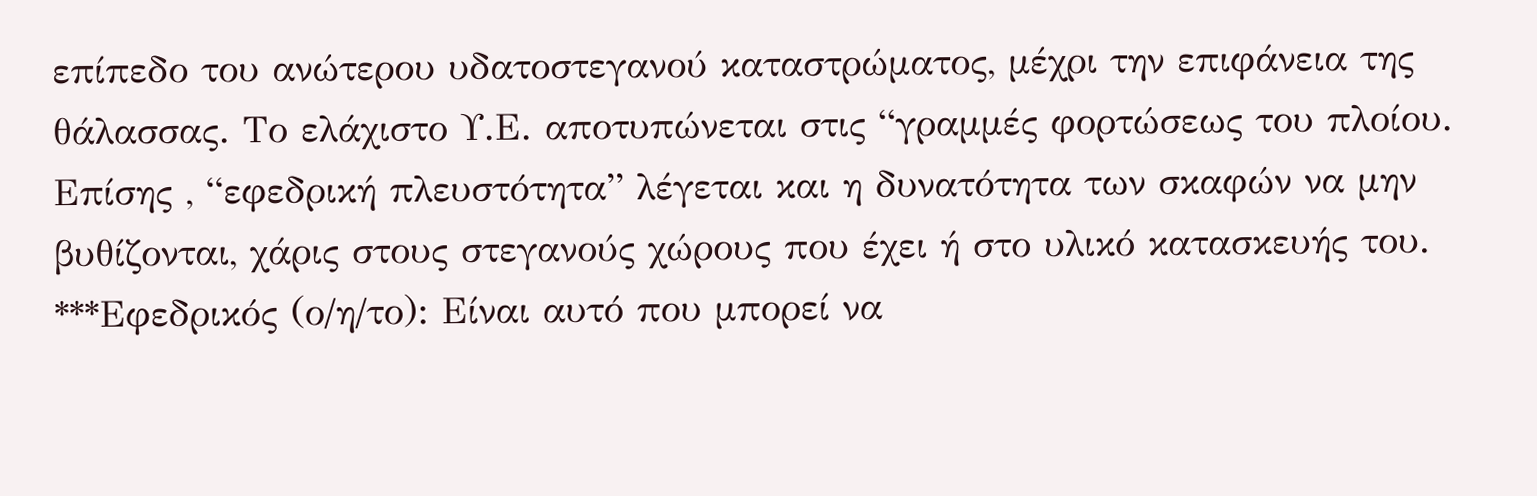επίπεδο του ανώτερου υδατοστεγανού καταστρώματος, μέχρι την επιφάνεια της θάλασσας. Το ελάχιστο Υ.Ε. αποτυπώνεται στις “γραμμές φορτώσεως του πλοίου. Επίσης , “εφεδρική πλευστότητα” λέγεται και η δυνατότητα των σκαφών να μην βυθίζονται, χάρις στους στεγανούς χώρους που έχει ή στο υλικό κατασκευής του. ***Εφεδρικός (ο/η/το): Είναι αυτό που μπορεί να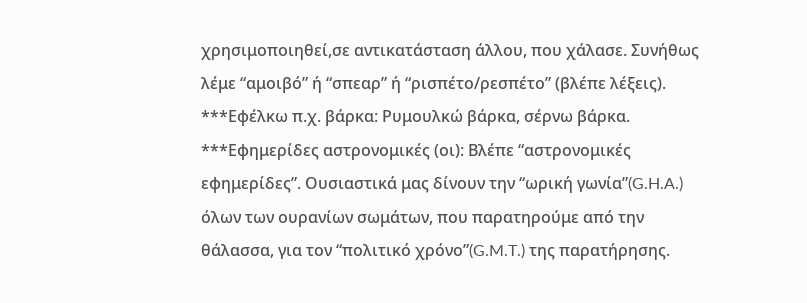χρησιμοποιηθεί,σε αντικατάσταση άλλου, που χάλασε. Συνήθως λέμε “αμοιβό” ή “σπεαρ” ή “ρισπέτο/ρεσπέτο” (βλέπε λέξεις).
***Εφέλκω π.χ. βάρκα: Ρυμουλκώ βάρκα, σέρνω βάρκα.
***Εφημερίδες αστρονομικές (οι): Βλέπε “αστρονομικές εφημερίδες”. Ουσιαστικά μας δίνουν την “ωρική γωνία”(G.H.A.) όλων των ουρανίων σωμάτων, που παρατηρούμε από την θάλασσα, για τον “πολιτικό χρόνο”(G.M.T.) της παρατήρησης.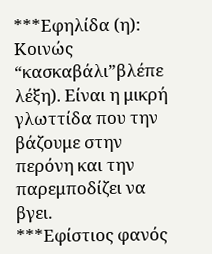***Εφηλίδα (η): Κοινώς “κασκαβάλι”βλέπε λέξη). Είναι η μικρή γλωττίδα που την βάζουμε στην περόνη και την παρεμποδίζει να βγει.
***Εφίστιος φανός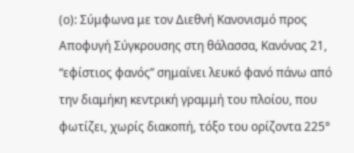(ο): Σύμφωνα με τον Διεθνή Κανονισμό προς Αποφυγή Σύγκρουσης στη θάλασσα, Κανόνας 21, “εφίστιος φανός” σημαίνει λευκό φανό πάνω από την διαμήκη κεντρική γραμμή του πλοίου, που φωτίζει, χωρίς διακοπή, τόξο του ορίζοντα 225°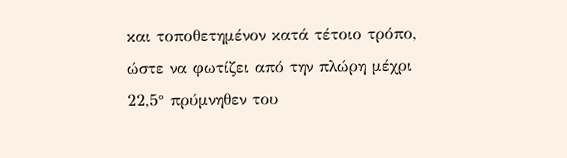και τοποθετημένον κατά τέτοιο τρόπο, ώστε να φωτίζει από την πλώρη μέχρι 22,5° πρύμνηθεν του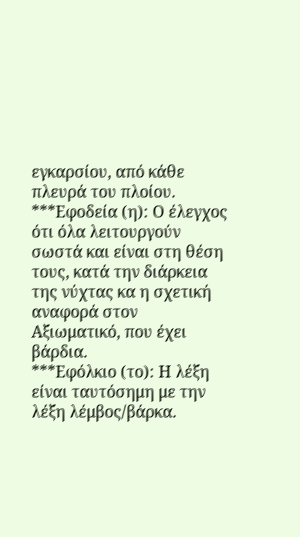εγκαρσίου, από κάθε πλευρά του πλοίου.
***Εφοδεία (η): Ο έλεγχος ότι όλα λειτουργούν σωστά και είναι στη θέση τους, κατά την διάρκεια της νύχτας κα η σχετική αναφορά στον Αξιωματικό, που έχει βάρδια.
***Εφόλκιο (το): Η λέξη είναι ταυτόσημη με την λέξη λέμβος/βάρκα.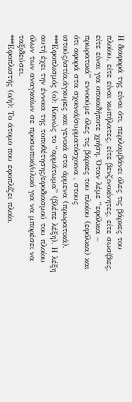Η διαφορά της είναι ότι, περιλαμβάνει όλες τις βάρκες του πλοίου, είτε είναι κωπήλατες, είτε βενζινοκίνητες, είτε σωσίβιες, είτε είναι για οποιαδήποτε χρήση. Όταν λέμε “εφόλκια – πρωρατικά” εννοούμε όλες τις βάρκες του πλοίου (εφόλκια) και ότι αφορά στα σχοινιά/συρματόσχοινα , στους ιστούς/ιστία,άγκυρες και γενικά στα άρμενα (πρωρατικά).
***Εφοπλισμός (ο): Κοινώς το “αρμάτωμα” (βλέπε λέξη). Η λέξη αυτή έχει την έννοια της τοποθέτησης/εφοδιασμού του πλοίου όλων των αναγκαίων σε προσωπικό/υλικό για να μπορέσει να ταξιδεύσει.
***Εφοπλιστής (ο/η): Το άτομο που εφοπλίζει πλοίο.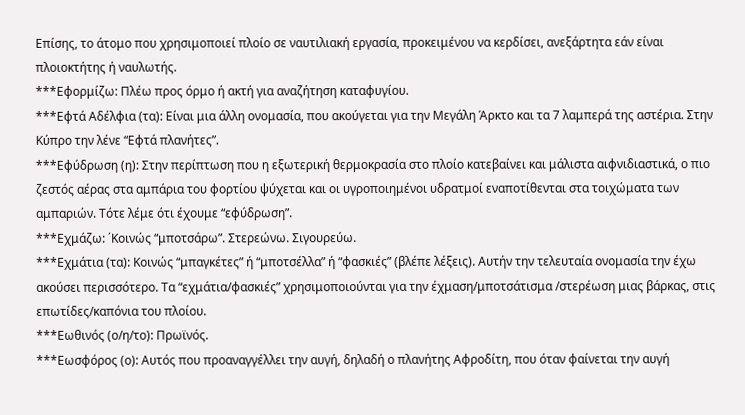Επίσης, το άτομο που χρησιμοποιεί πλοίο σε ναυτιλιακή εργασία, προκειμένου να κερδίσει, ανεξάρτητα εάν είναι πλοιοκτήτης ή ναυλωτής.
***Εφορμίζω: Πλέω προς όρμο ή ακτή για αναζήτηση καταφυγίου.
***Εφτά Αδέλφια (τα): Είναι μια άλλη ονομασία, που ακούγεται για την Μεγάλη Άρκτο και τα 7 λαμπερά της αστέρια. Στην Κύπρο την λένε “Εφτά πλανήτες”.
***Εφύδρωση (η): Στην περίπτωση που η εξωτερική θερμοκρασία στο πλοίο κατεβαίνει και μάλιστα αιφνιδιαστικά, ο πιο ζεστός αέρας στα αμπάρια του φορτίου ψύχεται και οι υγροποιημένοι υδρατμοί εναποτίθενται στα τοιχώματα των αμπαριών. Τότε λέμε ότι έχουμε “εφύδρωση”.
***Εχμάζω: ΄Κοινώς “μποτσάρω”. Στερεώνω. Σιγουρεύω.
***Εχμάτια (τα): Κοινώς “μπαγκέτες” ή “μποτσέλλα” ή “φασκιές” (βλέπε λέξεις). Αυτήν την τελευταία ονομασία την έχω ακούσει περισσότερο. Τα “εχμάτια/φασκιές” χρησιμοποιούνται για την έχμαση/μποτσάτισμα /στερέωση μιας βάρκας, στις επωτίδες/καπόνια του πλοίου.
***Εωθινός (ο/η/το): Πρωϊνός.
***Εωσφόρος (ο): Αυτός που προαναγγέλλει την αυγή, δηλαδή ο πλανήτης Αφροδίτη, που όταν φαίνεται την αυγή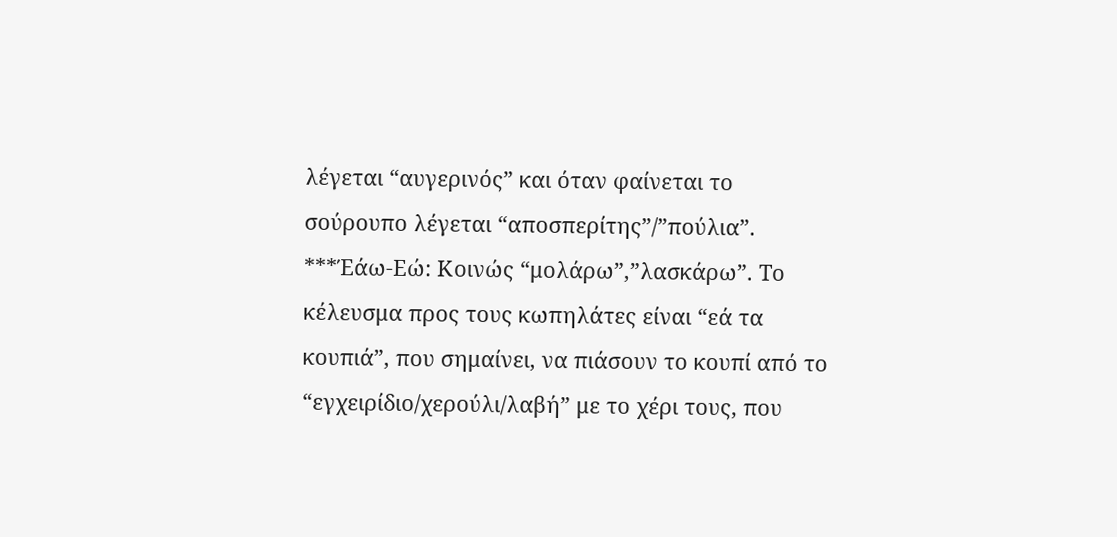λέγεται “αυγερινός” και όταν φαίνεται το σούρουπο λέγεται “αποσπερίτης”/”πούλια”.
***Έάω-Εώ: Κοινώς “μολάρω”,”λασκάρω”. Το κέλευσμα προς τους κωπηλάτες είναι “εά τα κουπιά”, που σημαίνει, να πιάσουν το κουπί από το “εγχειρίδιο/χερούλι/λαβή” με το χέρι τους, που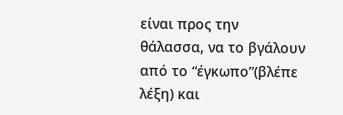είναι προς την θάλασσα, να το βγάλουν από το “έγκωπο”(βλέπε λέξη) και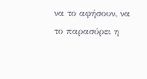να το αφήσουν, να το παρασύρει η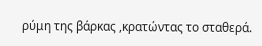ρύμη της βάρκας ,κρατώντας το σταθερά.